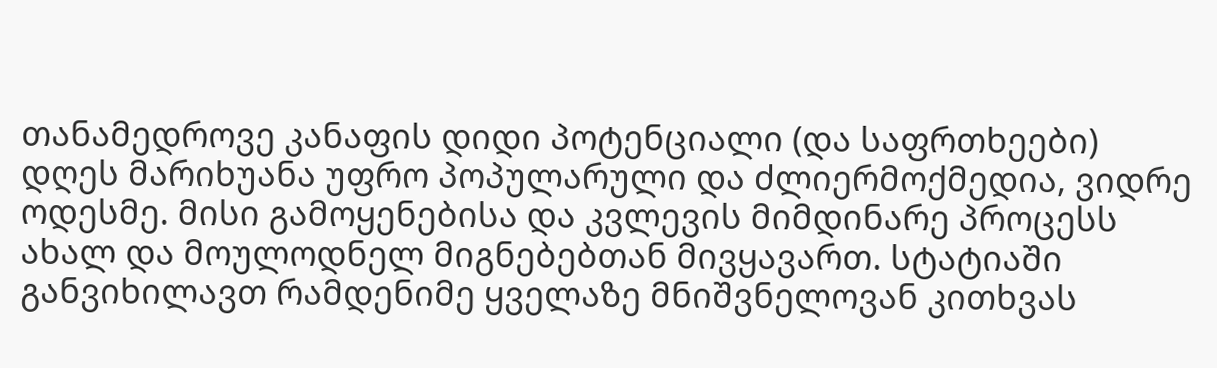თანამედროვე კანაფის დიდი პოტენციალი (და საფრთხეები)
დღეს მარიხუანა უფრო პოპულარული და ძლიერმოქმედია, ვიდრე ოდესმე. მისი გამოყენებისა და კვლევის მიმდინარე პროცესს ახალ და მოულოდნელ მიგნებებთან მივყავართ. სტატიაში განვიხილავთ რამდენიმე ყველაზე მნიშვნელოვან კითხვას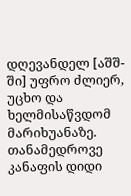დღევანდელ [აშშ-ში] უფრო ძლიერ, უცხო და ხელმისაწვდომ მარიხუანაზე.
თანამედროვე კანაფის დიდი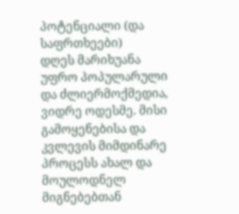პოტენციალი (და საფრთხეები)
დღეს მარიხუანა უფრო პოპულარული და ძლიერმოქმედია, ვიდრე ოდესმე. მისი გამოყენებისა და კვლევის მიმდინარე პროცესს ახალ და მოულოდნელ მიგნებებთან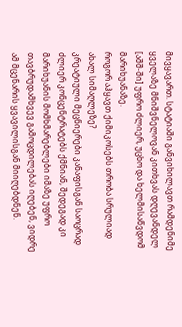მივყავართ. სტატიაში განვიხილავთ რამდენიმე ყველაზე მნიშვნელოვან კითხვას დღევანდელ [აშშ-ში] უფრო ძლიერ, უცხო და ხელმისაწვდომ მარიხუანაზე.
როგორ აჰყავთ ქიმიკოსებს თრობა სრულიად ახალ სიმაღლეზე?
კრეატიული მეცნიერები კანაფისგან საოცრად ძლიერ კონცენტრატებს ქმნიან, შედეგად კი მარიხუანის მომხმარებლები იმაზე უფრო თავბრუდამხვევ გამოცდილებას იღებენ, ვიდრე ამ მცენარის ყვავილისგან მიიღებდნენ.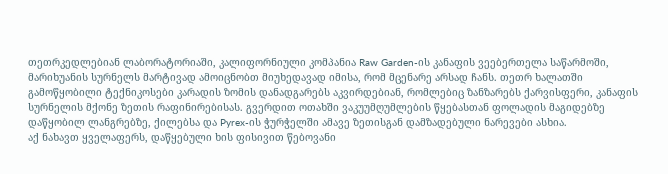თეთრკედლებიან ლაბორატორიაში, კალიფორნიული კომპანია Raw Garden-ის კანაფის ვეებერთელა საწარმოში, მარიხუანის სურნელს მარტივად ამოიცნობთ მიუხედავად იმისა, რომ მცენარე არსად ჩანს. თეთრ ხალათში გამოწყობილი ტექნიკოსები კარადის ზომის დანადგარებს აკვირდებიან, რომლებიც ზანზარებს ქარვისფერი, კანაფის სურნელის მქონე ზეთის რაფინირებისას. გვერდით ოთახში ვაკუუმღუმლების წყებასთან ფოლადის მაგიდებზე დაწყობილ ლანგრებზე, ქილებსა და Pyrex-ის ჭურჭელში ამავე ზეთისგან დამზადებული ნარევები ასხია.
აქ ნახავთ ყველაფერს, დაწყებული ხის ფისივით წებოვანი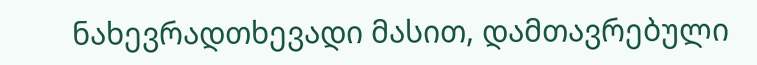ნახევრადთხევადი მასით, დამთავრებული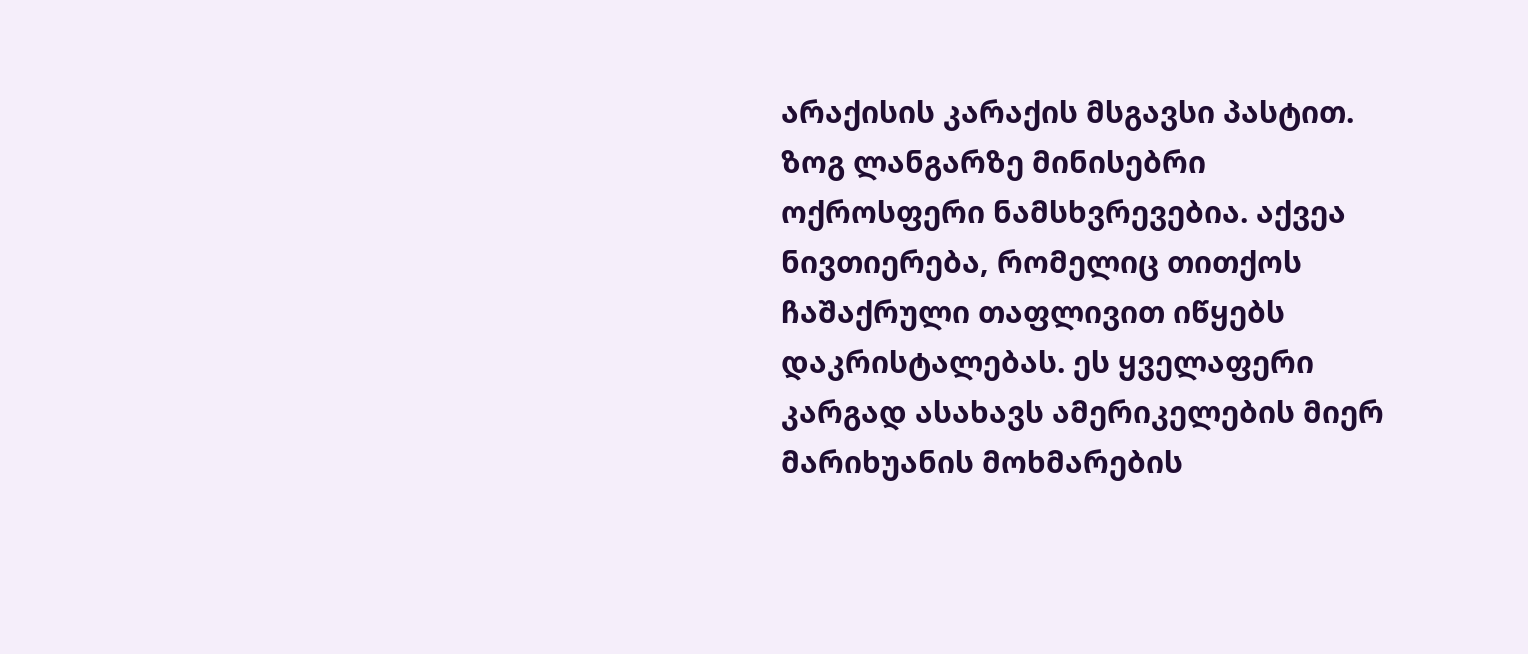არაქისის კარაქის მსგავსი პასტით. ზოგ ლანგარზე მინისებრი ოქროსფერი ნამსხვრევებია. აქვეა ნივთიერება, რომელიც თითქოს ჩაშაქრული თაფლივით იწყებს დაკრისტალებას. ეს ყველაფერი კარგად ასახავს ამერიკელების მიერ მარიხუანის მოხმარების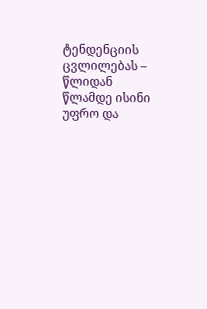ტენდენციის ცვლილებას – წლიდან წლამდე ისინი უფრო და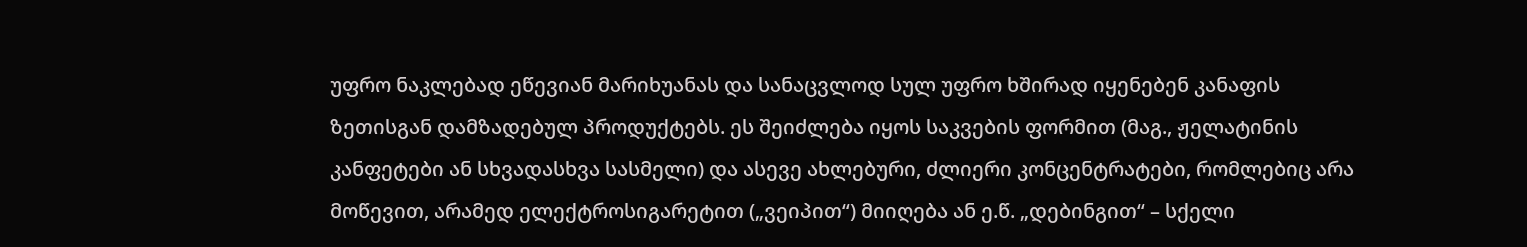უფრო ნაკლებად ეწევიან მარიხუანას და სანაცვლოდ სულ უფრო ხშირად იყენებენ კანაფის ზეთისგან დამზადებულ პროდუქტებს. ეს შეიძლება იყოს საკვების ფორმით (მაგ., ჟელატინის კანფეტები ან სხვადასხვა სასმელი) და ასევე ახლებური, ძლიერი კონცენტრატები, რომლებიც არა მოწევით, არამედ ელექტროსიგარეტით („ვეიპით“) მიიღება ან ე.წ. „დებინგით“ – სქელი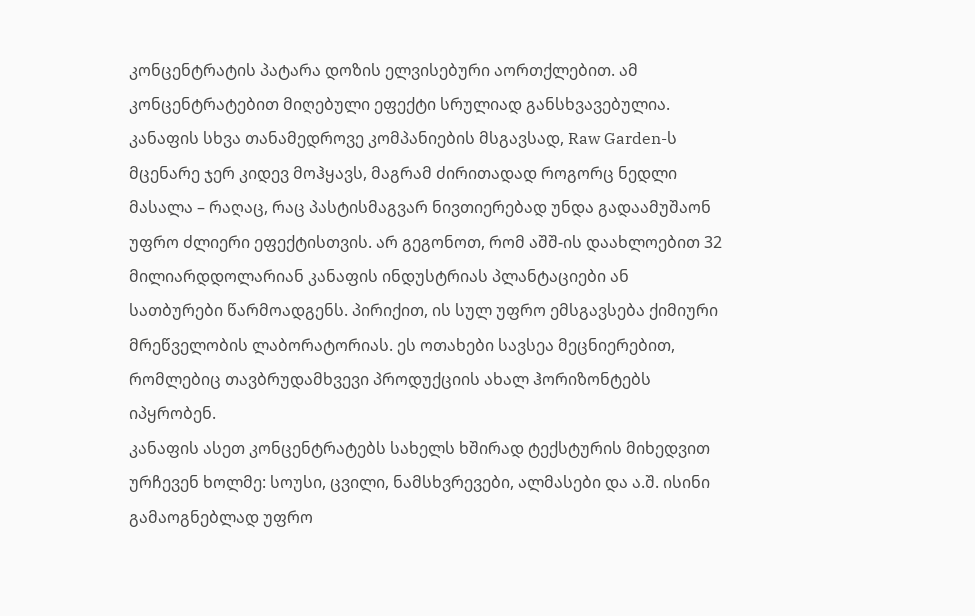კონცენტრატის პატარა დოზის ელვისებური აორთქლებით. ამ კონცენტრატებით მიღებული ეფექტი სრულიად განსხვავებულია.
კანაფის სხვა თანამედროვე კომპანიების მსგავსად, Raw Garden-ს მცენარე ჯერ კიდევ მოჰყავს, მაგრამ ძირითადად როგორც ნედლი მასალა – რაღაც, რაც პასტისმაგვარ ნივთიერებად უნდა გადაამუშაონ უფრო ძლიერი ეფექტისთვის. არ გეგონოთ, რომ აშშ-ის დაახლოებით 32 მილიარდდოლარიან კანაფის ინდუსტრიას პლანტაციები ან სათბურები წარმოადგენს. პირიქით, ის სულ უფრო ემსგავსება ქიმიური მრეწველობის ლაბორატორიას. ეს ოთახები სავსეა მეცნიერებით, რომლებიც თავბრუდამხვევი პროდუქციის ახალ ჰორიზონტებს იპყრობენ.
კანაფის ასეთ კონცენტრატებს სახელს ხშირად ტექსტურის მიხედვით ურჩევენ ხოლმე: სოუსი, ცვილი, ნამსხვრევები, ალმასები და ა.შ. ისინი გამაოგნებლად უფრო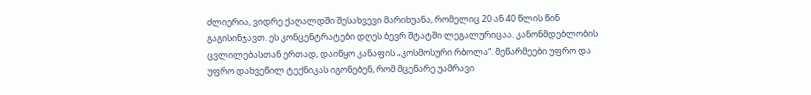ძლიერია, ვიდრე ქაღალდში შესახვევი მარიხუანა, რომელიც 20 ან 40 წლის წინ გაგისინჯავთ. ეს კონცენტრატები დღეს ბევრ შტატში ლეგალურიცაა. კანონმდებლობის ცვლილებასთან ერთად, დაიწყო კანაფის „კოსმოსური რბოლა“. მეწარმეები უფრო და უფრო დახვეწილ ტექნიკას იგონებენ, რომ მცენარე უამრავი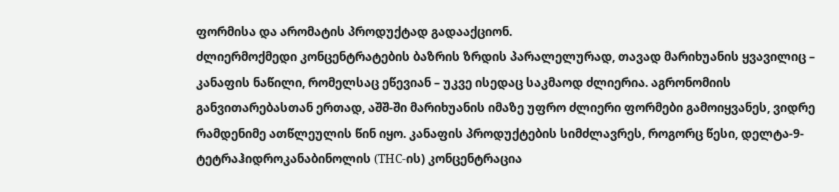ფორმისა და არომატის პროდუქტად გადააქციონ.
ძლიერმოქმედი კონცენტრატების ბაზრის ზრდის პარალელურად, თავად მარიხუანის ყვავილიც – კანაფის ნაწილი, რომელსაც ეწევიან – უკვე ისედაც საკმაოდ ძლიერია. აგრონომიის განვითარებასთან ერთად, აშშ-ში მარიხუანის იმაზე უფრო ძლიერი ფორმები გამოიყვანეს, ვიდრე რამდენიმე ათწლეულის წინ იყო. კანაფის პროდუქტების სიმძლავრეს, როგორც წესი, დელტა-9-ტეტრაჰიდროკანაბინოლის (THC-ის) კონცენტრაცია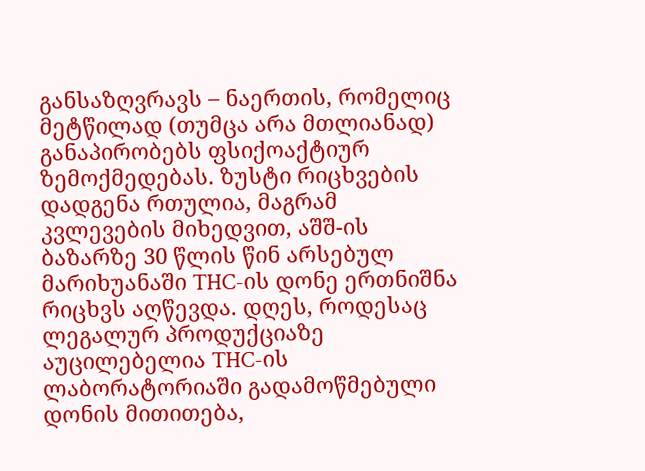განსაზღვრავს – ნაერთის, რომელიც მეტწილად (თუმცა არა მთლიანად) განაპირობებს ფსიქოაქტიურ ზემოქმედებას. ზუსტი რიცხვების დადგენა რთულია, მაგრამ კვლევების მიხედვით, აშშ-ის ბაზარზე 30 წლის წინ არსებულ მარიხუანაში THC-ის დონე ერთნიშნა რიცხვს აღწევდა. დღეს, როდესაც ლეგალურ პროდუქციაზე აუცილებელია THC-ის ლაბორატორიაში გადამოწმებული დონის მითითება,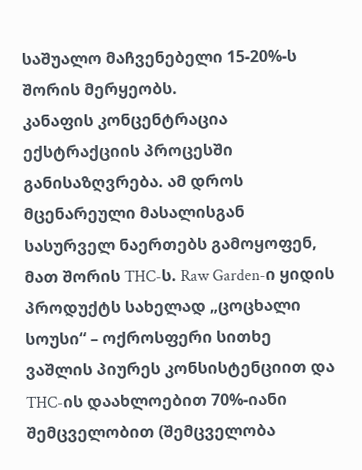საშუალო მაჩვენებელი 15-20%-ს შორის მერყეობს.
კანაფის კონცენტრაცია ექსტრაქციის პროცესში განისაზღვრება. ამ დროს მცენარეული მასალისგან სასურველ ნაერთებს გამოყოფენ, მათ შორის THC-ს. Raw Garden-ი ყიდის პროდუქტს სახელად „ცოცხალი სოუსი“ – ოქროსფერი სითხე ვაშლის პიურეს კონსისტენციით და THC-ის დაახლოებით 70%-იანი შემცველობით (შემცველობა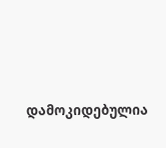დამოკიდებულია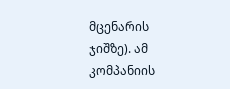მცენარის ჯიშზე). ამ კომპანიის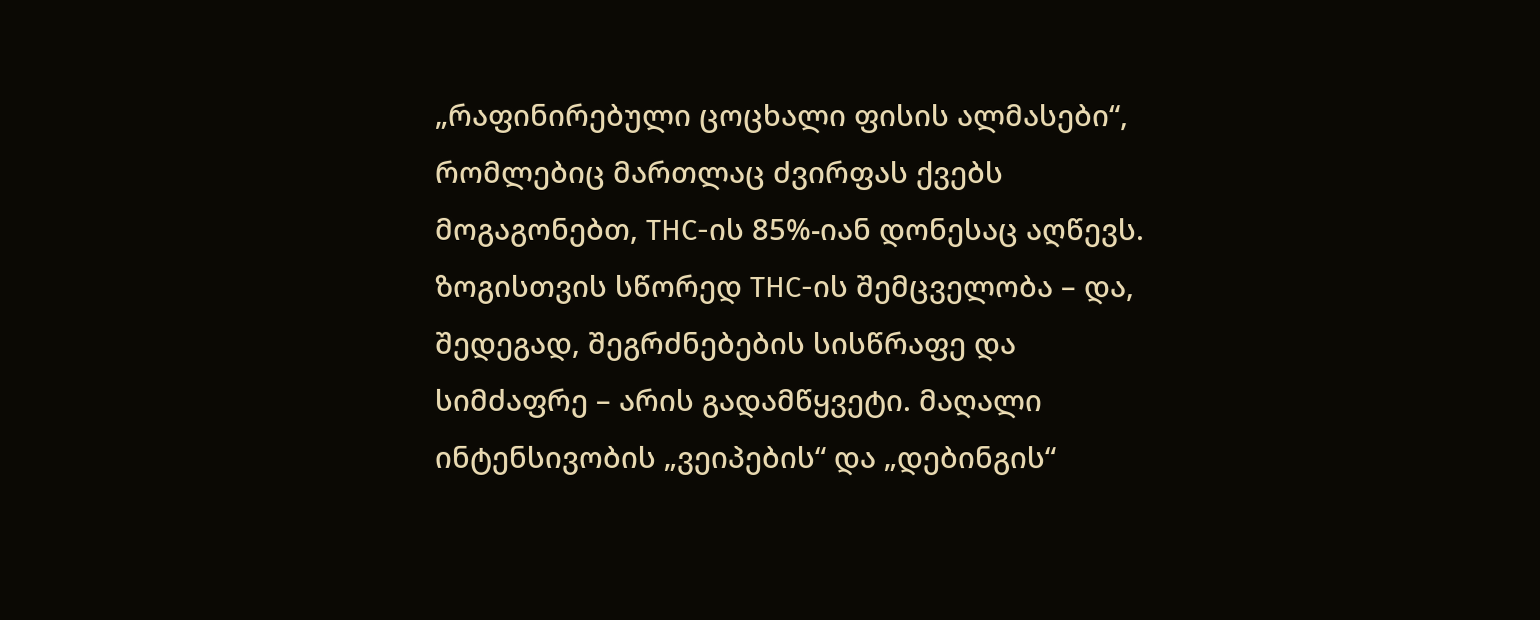„რაფინირებული ცოცხალი ფისის ალმასები“, რომლებიც მართლაც ძვირფას ქვებს მოგაგონებთ, THC-ის 85%-იან დონესაც აღწევს.
ზოგისთვის სწორედ THC-ის შემცველობა – და, შედეგად, შეგრძნებების სისწრაფე და სიმძაფრე – არის გადამწყვეტი. მაღალი ინტენსივობის „ვეიპების“ და „დებინგის“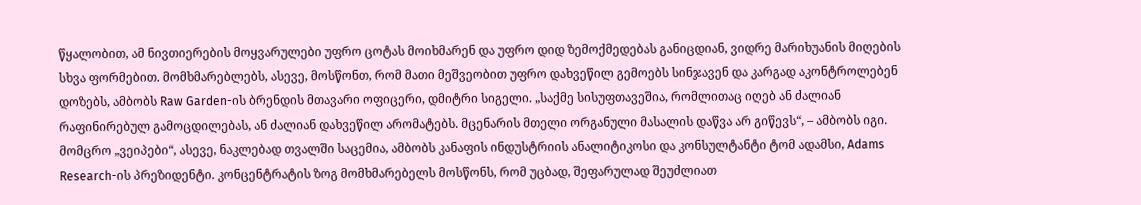წყალობით, ამ ნივთიერების მოყვარულები უფრო ცოტას მოიხმარენ და უფრო დიდ ზემოქმედებას განიცდიან, ვიდრე მარიხუანის მიღების სხვა ფორმებით. მომხმარებლებს, ასევე, მოსწონთ, რომ მათი მეშვეობით უფრო დახვეწილ გემოებს სინჯავენ და კარგად აკონტროლებენ დოზებს, ამბობს Raw Garden-ის ბრენდის მთავარი ოფიცერი, დმიტრი სიგელი. „საქმე სისუფთავეშია, რომლითაც იღებ ან ძალიან რაფინირებულ გამოცდილებას, ან ძალიან დახვეწილ არომატებს. მცენარის მთელი ორგანული მასალის დაწვა არ გიწევს“, – ამბობს იგი.
მომცრო „ვეიპები“, ასევე, ნაკლებად თვალში საცემია, ამბობს კანაფის ინდუსტრიის ანალიტიკოსი და კონსულტანტი ტომ ადამსი, Adams Research-ის პრეზიდენტი. კონცენტრატის ზოგ მომხმარებელს მოსწონს, რომ უცბად, შეფარულად შეუძლიათ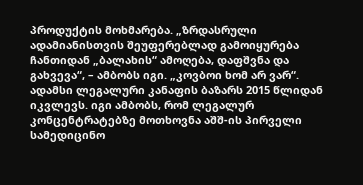პროდუქტის მოხმარება. „ზრდასრული ადამიანისთვის შეუფერებლად გამოიყურება ჩანთიდან „ბალახის“ ამოღება, დაფშვნა და გახვევა“, – ამბობს იგი. „კოვბოი ხომ არ ვარ“.
ადამსი ლეგალური კანაფის ბაზარს 2015 წლიდან იკვლევს. იგი ამბობს, რომ ლეგალურ კონცენტრატებზე მოთხოვნა აშშ-ის პირველი სამედიცინო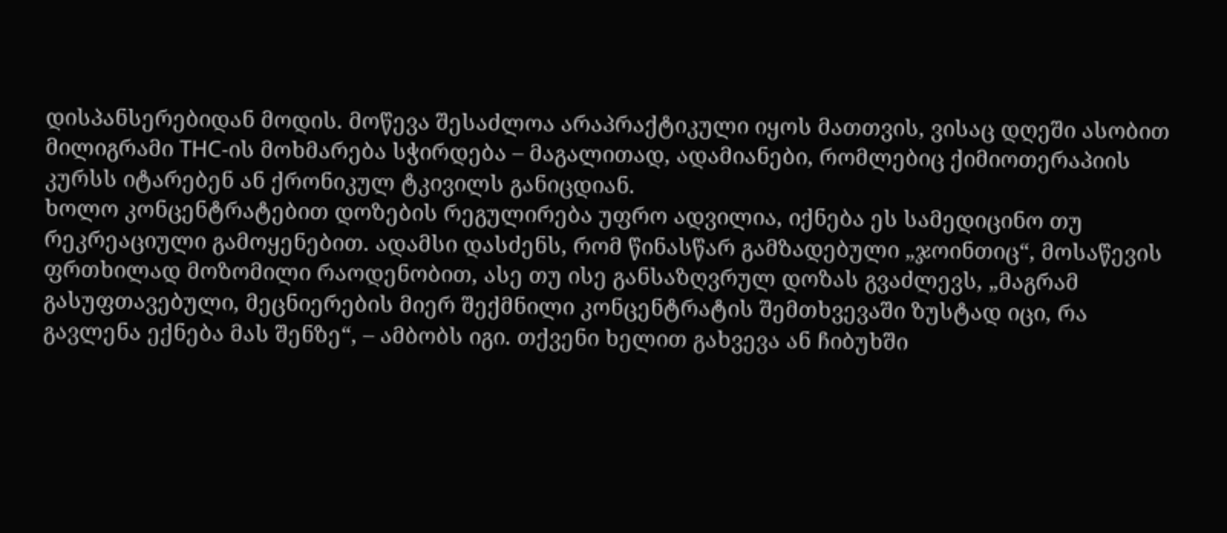დისპანსერებიდან მოდის. მოწევა შესაძლოა არაპრაქტიკული იყოს მათთვის, ვისაც დღეში ასობით მილიგრამი THC-ის მოხმარება სჭირდება – მაგალითად, ადამიანები, რომლებიც ქიმიოთერაპიის კურსს იტარებენ ან ქრონიკულ ტკივილს განიცდიან.
ხოლო კონცენტრატებით დოზების რეგულირება უფრო ადვილია, იქნება ეს სამედიცინო თუ რეკრეაციული გამოყენებით. ადამსი დასძენს, რომ წინასწარ გამზადებული „ჯოინთიც“, მოსაწევის ფრთხილად მოზომილი რაოდენობით, ასე თუ ისე განსაზღვრულ დოზას გვაძლევს, „მაგრამ გასუფთავებული, მეცნიერების მიერ შექმნილი კონცენტრატის შემთხვევაში ზუსტად იცი, რა გავლენა ექნება მას შენზე“, – ამბობს იგი. თქვენი ხელით გახვევა ან ჩიბუხში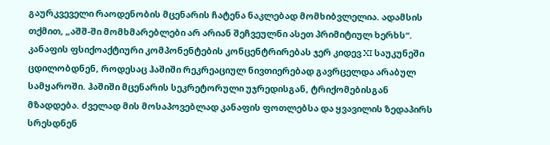გაურკვეველი რაოდენობის მცენარის ჩატენა ნაკლებად მომხიბვლელია. ადამსის თქმით, „აშშ-ში მომხმარებლები არ არიან შეჩვეულნი ასეთ პრიმიტიულ ხერხს“.
კანაფის ფსიქოაქტიური კომპონენტების კონცენტრირებას ჯერ კიდევ XI საუკუნეში ცდილობდნენ, როდესაც ჰაშიში რეკრეაციულ ნივთიერებად გავრცელდა არაბულ სამყაროში. ჰაშიში მცენარის სეკრეტორული უჯრედისგან, ტრიქომებისგან მზადდება. ძველად მის მოსაპოვებლად კანაფის ფოთლებსა და ყვავილის ზედაპირს სრესდნენ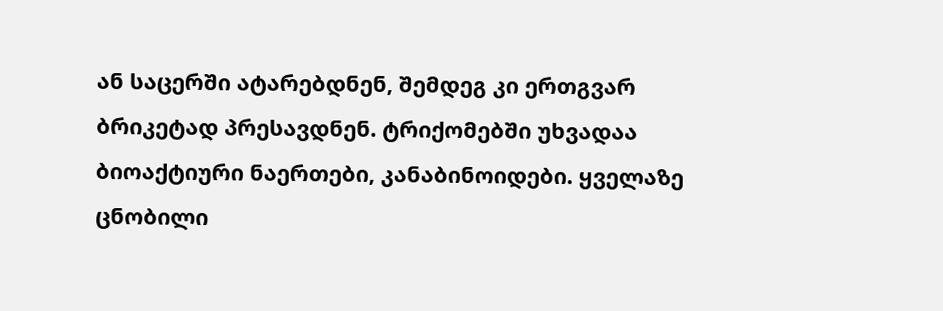ან საცერში ატარებდნენ, შემდეგ კი ერთგვარ ბრიკეტად პრესავდნენ. ტრიქომებში უხვადაა ბიოაქტიური ნაერთები, კანაბინოიდები. ყველაზე ცნობილი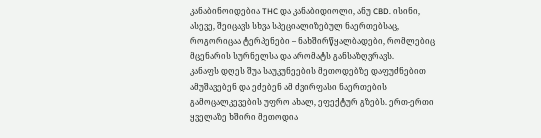კანაბინოიდებია THC და კანაბიდიოლი, ანუ CBD. ისინი, ასევე, შეიცავს სხვა სპეციალიზებულ ნაერთებსაც, როგორიცაა ტერპენები – ნახშირწყალბადები, რომლებიც მცენარის სურნელსა და არომატს განსაზღვრავს.
კანაფს დღეს შუა საუკუნეების მეთოდებზე დაფუძნებით ამუშავებენ და ეძებენ ამ ძვირფასი ნაერთების გამოცალკევების უფრო ახალ, ეფექტურ გზებს. ერთ-ერთი ყველაზე ხშირი მეთოდია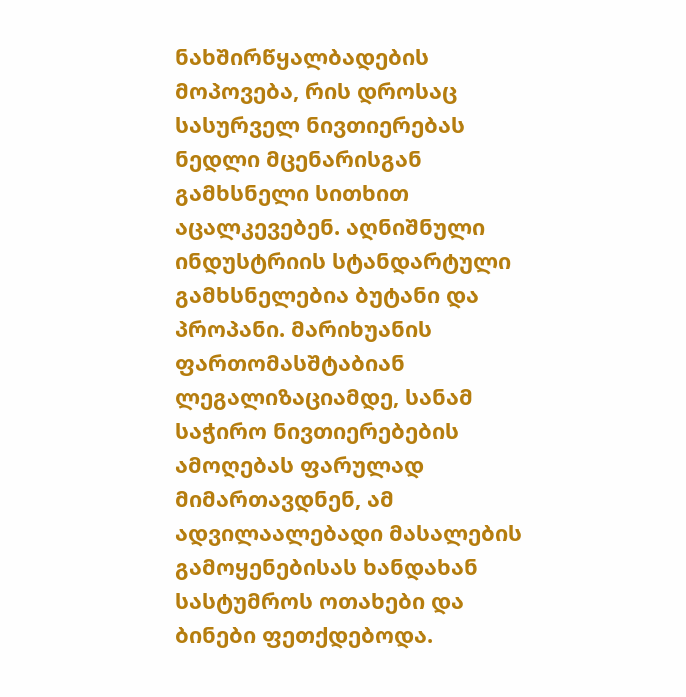ნახშირწყალბადების მოპოვება, რის დროსაც სასურველ ნივთიერებას ნედლი მცენარისგან გამხსნელი სითხით აცალკევებენ. აღნიშნული ინდუსტრიის სტანდარტული გამხსნელებია ბუტანი და პროპანი. მარიხუანის ფართომასშტაბიან ლეგალიზაციამდე, სანამ საჭირო ნივთიერებების ამოღებას ფარულად მიმართავდნენ, ამ ადვილაალებადი მასალების გამოყენებისას ხანდახან სასტუმროს ოთახები და ბინები ფეთქდებოდა.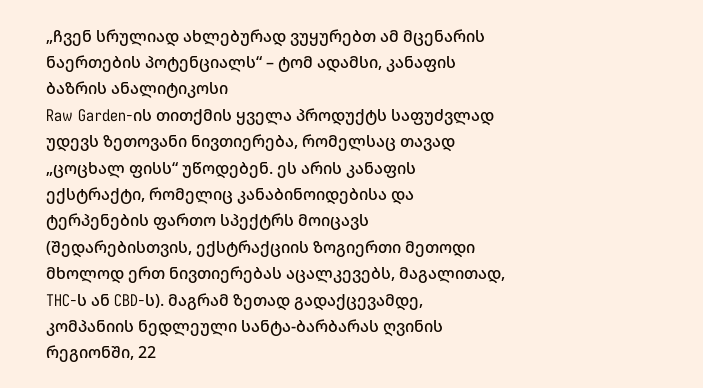„ჩვენ სრულიად ახლებურად ვუყურებთ ამ მცენარის ნაერთების პოტენციალს“ – ტომ ადამსი, კანაფის ბაზრის ანალიტიკოსი
Raw Garden-ის თითქმის ყველა პროდუქტს საფუძვლად უდევს ზეთოვანი ნივთიერება, რომელსაც თავად „ცოცხალ ფისს“ უწოდებენ. ეს არის კანაფის ექსტრაქტი, რომელიც კანაბინოიდებისა და ტერპენების ფართო სპექტრს მოიცავს (შედარებისთვის, ექსტრაქციის ზოგიერთი მეთოდი მხოლოდ ერთ ნივთიერებას აცალკევებს, მაგალითად, THC-ს ან CBD-ს). მაგრამ ზეთად გადაქცევამდე, კომპანიის ნედლეული სანტა-ბარბარას ღვინის რეგიონში, 22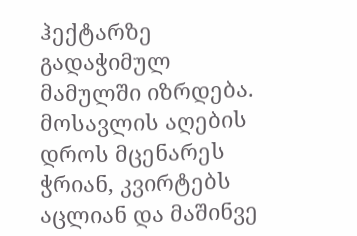ჰექტარზე გადაჭიმულ მამულში იზრდება. მოსავლის აღების დროს მცენარეს ჭრიან, კვირტებს აცლიან და მაშინვე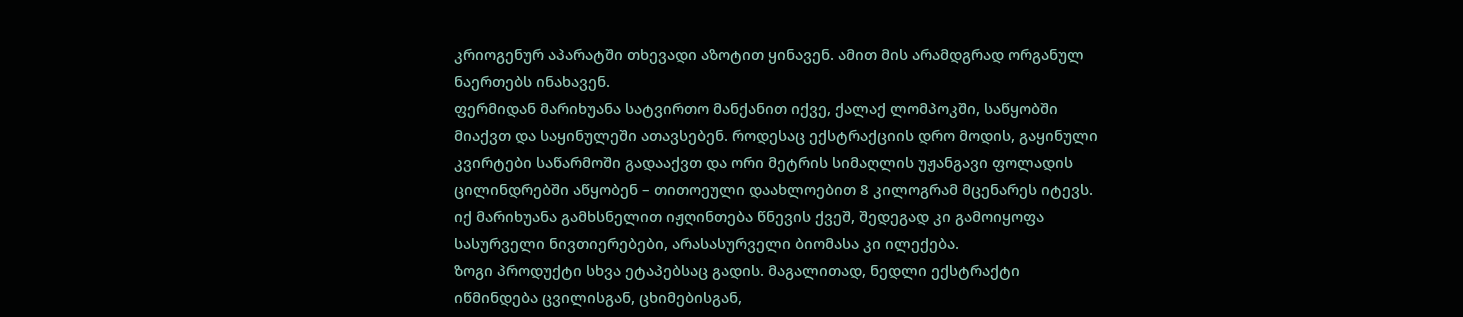კრიოგენურ აპარატში თხევადი აზოტით ყინავენ. ამით მის არამდგრად ორგანულ ნაერთებს ინახავენ.
ფერმიდან მარიხუანა სატვირთო მანქანით იქვე, ქალაქ ლომპოკში, საწყობში მიაქვთ და საყინულეში ათავსებენ. როდესაც ექსტრაქციის დრო მოდის, გაყინული კვირტები საწარმოში გადააქვთ და ორი მეტრის სიმაღლის უჟანგავი ფოლადის ცილინდრებში აწყობენ – თითოეული დაახლოებით 8 კილოგრამ მცენარეს იტევს. იქ მარიხუანა გამხსნელით იჟღინთება წნევის ქვეშ, შედეგად კი გამოიყოფა სასურველი ნივთიერებები, არასასურველი ბიომასა კი ილექება.
ზოგი პროდუქტი სხვა ეტაპებსაც გადის. მაგალითად, ნედლი ექსტრაქტი იწმინდება ცვილისგან, ცხიმებისგან,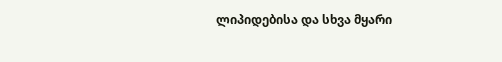ლიპიდებისა და სხვა მყარი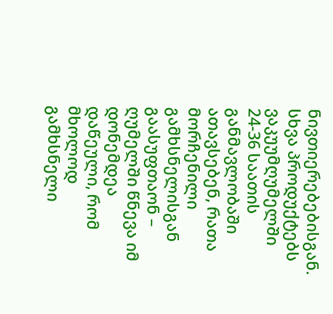ნივთიერებებისგან. სხვა პროდუქტებს ვაკუუმღუმელში 24-36 საათის განმავლობაში ათავსებენ, რათა მორჩენილი გამხსნელისგან გაასუფთაონ – ღუმელში წნევა იმ დონემდეა დაწეული, რომ მხოლოდ გამხსნელი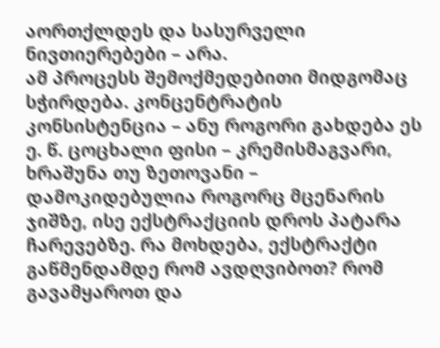აორთქლდეს და სასურველი ნივთიერებები – არა.
ამ პროცესს შემოქმედებითი მიდგომაც სჭირდება. კონცენტრატის კონსისტენცია – ანუ როგორი გახდება ეს ე. წ. ცოცხალი ფისი – კრემისმაგვარი, ხრაშუნა თუ ზეთოვანი – დამოკიდებულია როგორც მცენარის ჯიშზე, ისე ექსტრაქციის დროს პატარა ჩარევებზე. რა მოხდება, ექსტრაქტი გაწმენდამდე რომ ავდღვიბოთ? რომ გავამყაროთ და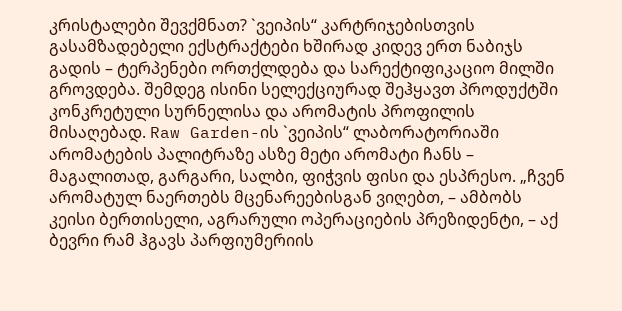კრისტალები შევქმნათ? `ვეიპის“ კარტრიჯებისთვის გასამზადებელი ექსტრაქტები ხშირად კიდევ ერთ ნაბიჯს გადის – ტერპენები ორთქლდება და სარექტიფიკაციო მილში გროვდება. შემდეგ ისინი სელექციურად შეჰყავთ პროდუქტში კონკრეტული სურნელისა და არომატის პროფილის მისაღებად. Raw Garden-ის `ვეიპის“ ლაბორატორიაში არომატების პალიტრაზე ასზე მეტი არომატი ჩანს – მაგალითად, გარგარი, სალბი, ფიჭვის ფისი და ესპრესო. „ჩვენ არომატულ ნაერთებს მცენარეებისგან ვიღებთ, – ამბობს კეისი ბერთისელი, აგრარული ოპერაციების პრეზიდენტი, – აქ ბევრი რამ ჰგავს პარფიუმერიის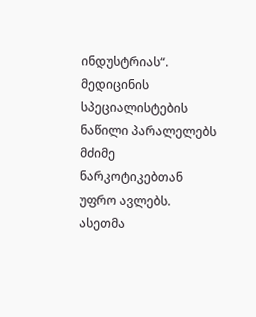ინდუსტრიას“.
მედიცინის სპეციალისტების ნაწილი პარალელებს მძიმე ნარკოტიკებთან უფრო ავლებს. ასეთმა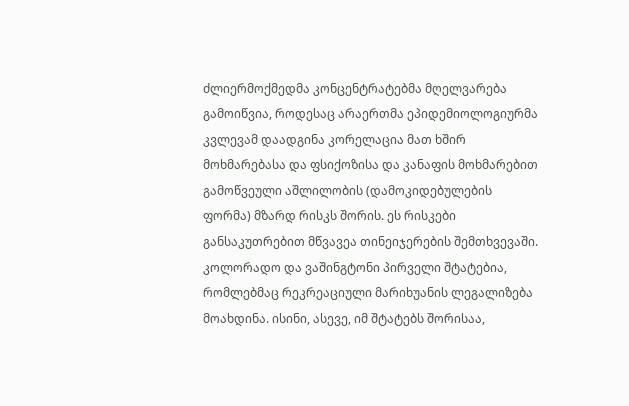ძლიერმოქმედმა კონცენტრატებმა მღელვარება გამოიწვია, როდესაც არაერთმა ეპიდემიოლოგიურმა კვლევამ დაადგინა კორელაცია მათ ხშირ მოხმარებასა და ფსიქოზისა და კანაფის მოხმარებით გამოწვეული აშლილობის (დამოკიდებულების ფორმა) მზარდ რისკს შორის. ეს რისკები განსაკუთრებით მწვავეა თინეიჯერების შემთხვევაში. კოლორადო და ვაშინგტონი პირველი შტატებია, რომლებმაც რეკრეაციული მარიხუანის ლეგალიზება მოახდინა. ისინი, ასევე, იმ შტატებს შორისაა,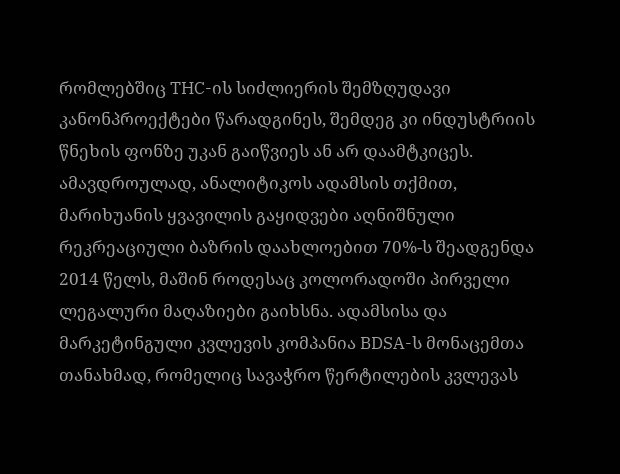რომლებშიც THC-ის სიძლიერის შემზღუდავი კანონპროექტები წარადგინეს, შემდეგ კი ინდუსტრიის წნეხის ფონზე უკან გაიწვიეს ან არ დაამტკიცეს.
ამავდროულად, ანალიტიკოს ადამსის თქმით, მარიხუანის ყვავილის გაყიდვები აღნიშნული რეკრეაციული ბაზრის დაახლოებით 70%-ს შეადგენდა 2014 წელს, მაშინ როდესაც კოლორადოში პირველი ლეგალური მაღაზიები გაიხსნა. ადამსისა და მარკეტინგული კვლევის კომპანია BDSA-ს მონაცემთა თანახმად, რომელიც სავაჭრო წერტილების კვლევას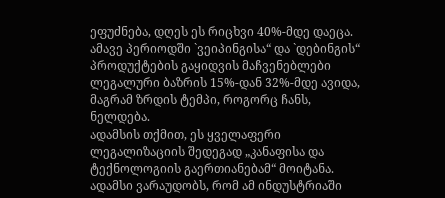ეფუძნება, დღეს ეს რიცხვი 40%-მდე დაეცა. ამავე პერიოდში `ვეიპინგისა“ და `დებინგის“ პროდუქტების გაყიდვის მაჩვენებლები ლეგალური ბაზრის 15%-დან 32%-მდე ავიდა, მაგრამ ზრდის ტემპი, როგორც ჩანს, ნელდება.
ადამსის თქმით, ეს ყველაფერი ლეგალიზაციის შედეგად „კანაფისა და ტექნოლოგიის გაერთიანებამ“ მოიტანა. ადამსი ვარაუდობს, რომ ამ ინდუსტრიაში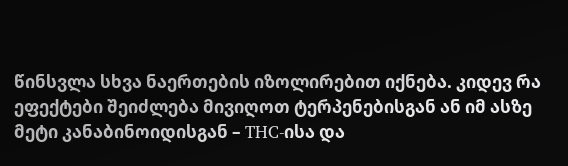წინსვლა სხვა ნაერთების იზოლირებით იქნება. კიდევ რა ეფექტები შეიძლება მივიღოთ ტერპენებისგან ან იმ ასზე მეტი კანაბინოიდისგან – THC-ისა და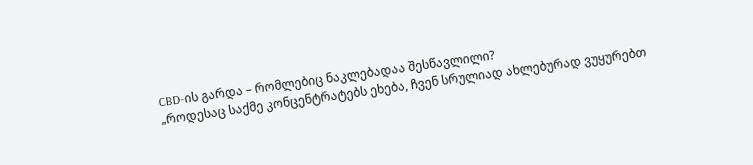CBD-ის გარდა – რომლებიც ნაკლებადაა შესწავლილი?
„როდესაც საქმე კონცენტრატებს ეხება, ჩვენ სრულიად ახლებურად ვუყურებთ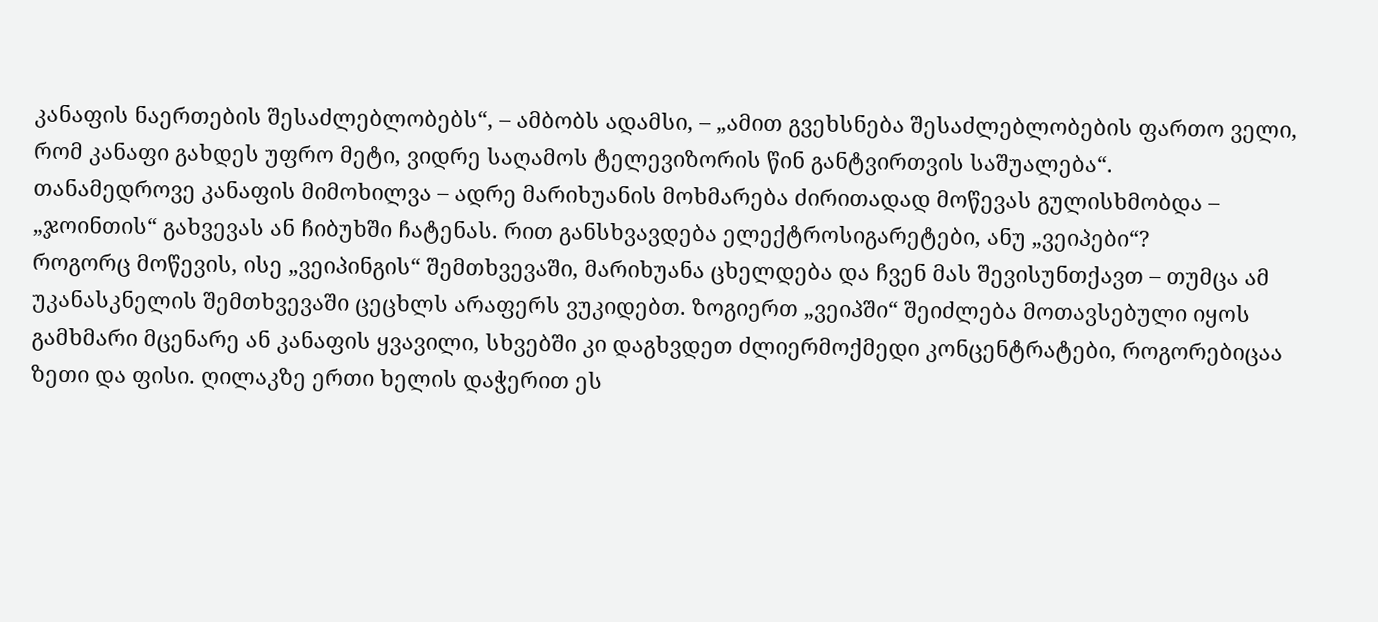კანაფის ნაერთების შესაძლებლობებს“, – ამბობს ადამსი, – „ამით გვეხსნება შესაძლებლობების ფართო ველი, რომ კანაფი გახდეს უფრო მეტი, ვიდრე საღამოს ტელევიზორის წინ განტვირთვის საშუალება“.
თანამედროვე კანაფის მიმოხილვა – ადრე მარიხუანის მოხმარება ძირითადად მოწევას გულისხმობდა – „ჯოინთის“ გახვევას ან ჩიბუხში ჩატენას. რით განსხვავდება ელექტროსიგარეტები, ანუ „ვეიპები“?
როგორც მოწევის, ისე „ვეიპინგის“ შემთხვევაში, მარიხუანა ცხელდება და ჩვენ მას შევისუნთქავთ – თუმცა ამ უკანასკნელის შემთხვევაში ცეცხლს არაფერს ვუკიდებთ. ზოგიერთ „ვეიპში“ შეიძლება მოთავსებული იყოს გამხმარი მცენარე ან კანაფის ყვავილი, სხვებში კი დაგხვდეთ ძლიერმოქმედი კონცენტრატები, როგორებიცაა ზეთი და ფისი. ღილაკზე ერთი ხელის დაჭერით ეს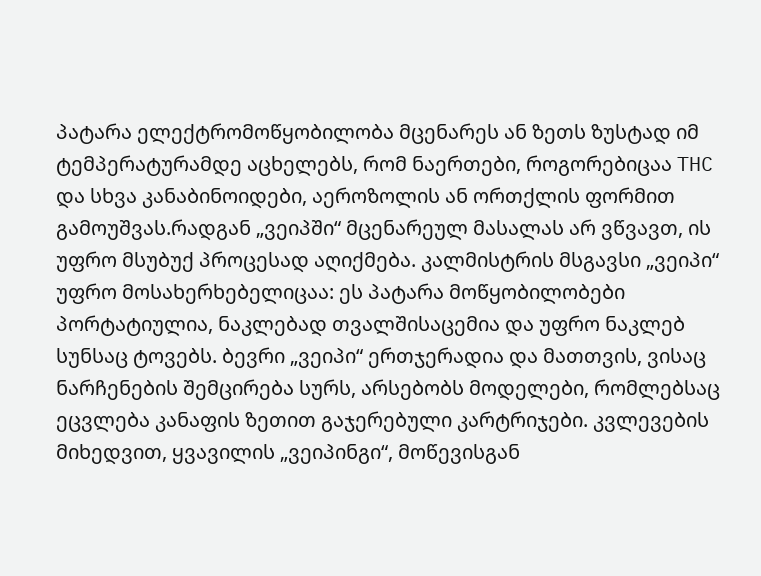პატარა ელექტრომოწყობილობა მცენარეს ან ზეთს ზუსტად იმ ტემპერატურამდე აცხელებს, რომ ნაერთები, როგორებიცაა THC და სხვა კანაბინოიდები, აეროზოლის ან ორთქლის ფორმით გამოუშვას.რადგან „ვეიპში“ მცენარეულ მასალას არ ვწვავთ, ის უფრო მსუბუქ პროცესად აღიქმება. კალმისტრის მსგავსი „ვეიპი“ უფრო მოსახერხებელიცაა: ეს პატარა მოწყობილობები პორტატიულია, ნაკლებად თვალშისაცემია და უფრო ნაკლებ სუნსაც ტოვებს. ბევრი „ვეიპი“ ერთჯერადია და მათთვის, ვისაც ნარჩენების შემცირება სურს, არსებობს მოდელები, რომლებსაც ეცვლება კანაფის ზეთით გაჯერებული კარტრიჯები. კვლევების მიხედვით, ყვავილის „ვეიპინგი“, მოწევისგან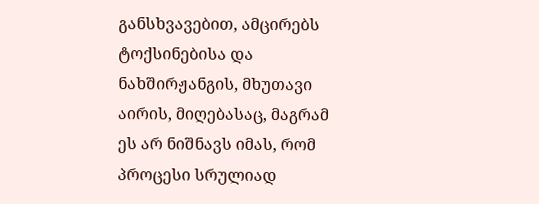განსხვავებით, ამცირებს ტოქსინებისა და ნახშირჟანგის, მხუთავი აირის, მიღებასაც, მაგრამ ეს არ ნიშნავს იმას, რომ პროცესი სრულიად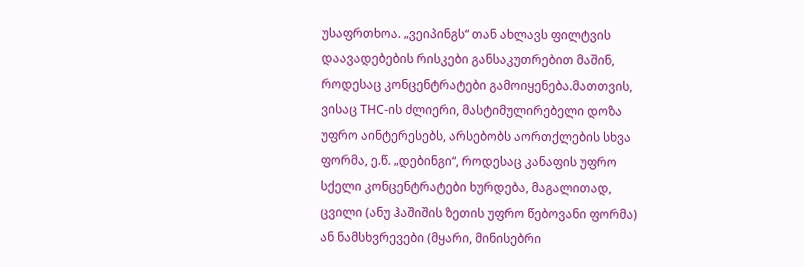უსაფრთხოა. „ვეიპინგს“ თან ახლავს ფილტვის დაავადებების რისკები განსაკუთრებით მაშინ, როდესაც კონცენტრატები გამოიყენება.მათთვის, ვისაც THC-ის ძლიერი, მასტიმულირებელი დოზა უფრო აინტერესებს, არსებობს აორთქლების სხვა ფორმა, ე.წ. „დებინგი“, როდესაც კანაფის უფრო სქელი კონცენტრატები ხურდება, მაგალითად, ცვილი (ანუ ჰაშიშის ზეთის უფრო წებოვანი ფორმა) ან ნამსხვრევები (მყარი, მინისებრი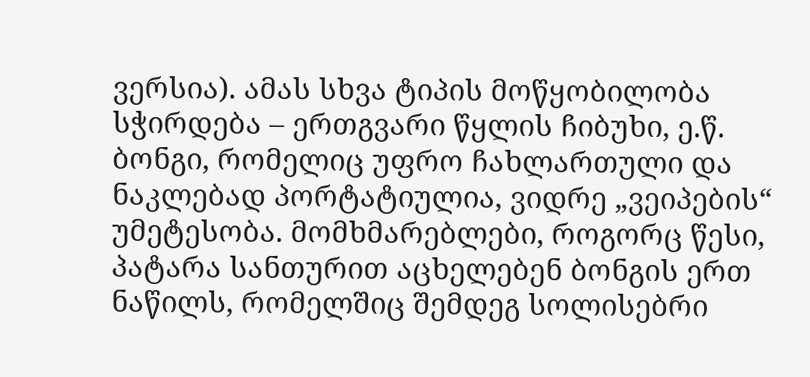ვერსია). ამას სხვა ტიპის მოწყობილობა სჭირდება – ერთგვარი წყლის ჩიბუხი, ე.წ. ბონგი, რომელიც უფრო ჩახლართული და ნაკლებად პორტატიულია, ვიდრე „ვეიპების“ უმეტესობა. მომხმარებლები, როგორც წესი, პატარა სანთურით აცხელებენ ბონგის ერთ ნაწილს, რომელშიც შემდეგ სოლისებრი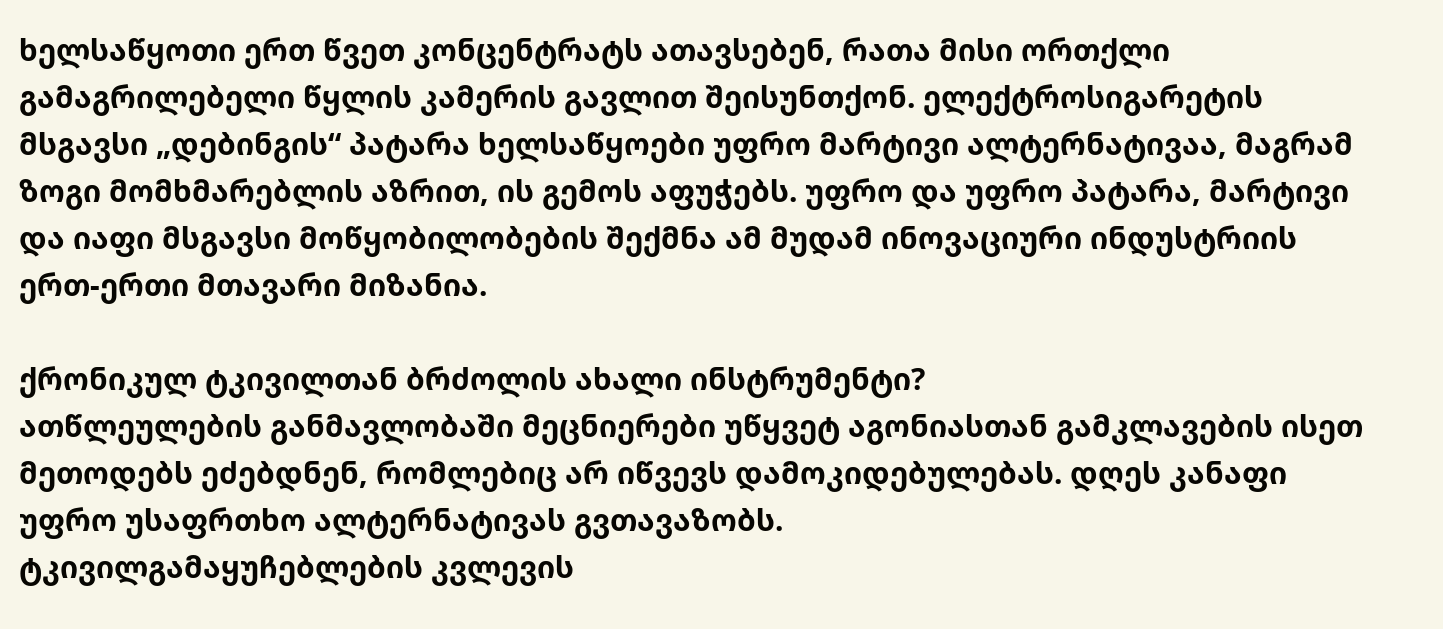ხელსაწყოთი ერთ წვეთ კონცენტრატს ათავსებენ, რათა მისი ორთქლი გამაგრილებელი წყლის კამერის გავლით შეისუნთქონ. ელექტროსიგარეტის მსგავსი „დებინგის“ პატარა ხელსაწყოები უფრო მარტივი ალტერნატივაა, მაგრამ ზოგი მომხმარებლის აზრით, ის გემოს აფუჭებს. უფრო და უფრო პატარა, მარტივი და იაფი მსგავსი მოწყობილობების შექმნა ამ მუდამ ინოვაციური ინდუსტრიის ერთ-ერთი მთავარი მიზანია.

ქრონიკულ ტკივილთან ბრძოლის ახალი ინსტრუმენტი?
ათწლეულების განმავლობაში მეცნიერები უწყვეტ აგონიასთან გამკლავების ისეთ მეთოდებს ეძებდნენ, რომლებიც არ იწვევს დამოკიდებულებას. დღეს კანაფი უფრო უსაფრთხო ალტერნატივას გვთავაზობს.
ტკივილგამაყუჩებლების კვლევის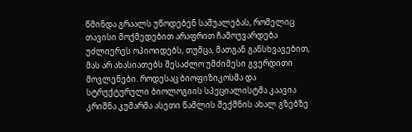წმინდა გრაალს უწოდებენ საშუალებას, რომელიც თავისი მოქმედებით არაფრით ჩამოუვარდება უძლიერეს ოპიოიდებს, თუმცა, მათგან განსხვავებით, მას არ ახასიათებს შესაძლო უმძიმესი გვერდითი მოვლენები. როდესაც ბიოფიზიკოსმა და სტრუქტურული ბიოლოგიის სპეციალისტმა კაავია კრიშნა კუმარმა ასეთი წამლის შექმნის ახალ გზებზე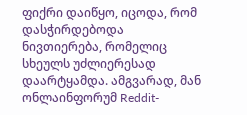ფიქრი დაიწყო, იცოდა, რომ დასჭირდებოდა ნივთიერება, რომელიც სხეულს უძლიერესად დაარტყამდა. ამგვარად, მან ონლაინფორუმ Reddit-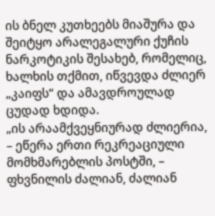ის ბნელ კუთხეებს მიაშურა და შეიტყო არალეგალური ქუჩის ნარკოტიკის შესახებ, რომელიც, ხალხის თქმით, იწვევდა ძლიერ „კაიფს“ და ამავდროულად ცუდად ხდიდა.
„ის არაამქვეყნიურად ძლიერია, – ეწერა ერთი რეკრეაციული მომხმარებლის პოსტში, – ფხვნილის ძალიან, ძალიან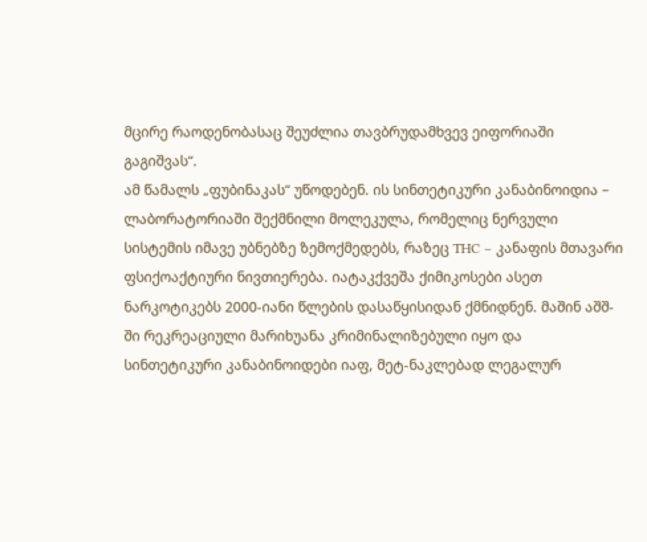მცირე რაოდენობასაც შეუძლია თავბრუდამხვევ ეიფორიაში გაგიშვას“.
ამ წამალს „ფუბინაკას“ უწოდებენ. ის სინთეტიკური კანაბინოიდია – ლაბორატორიაში შექმნილი მოლეკულა, რომელიც ნერვული სისტემის იმავე უბნებზე ზემოქმედებს, რაზეც THC – კანაფის მთავარი ფსიქოაქტიური ნივთიერება. იატაკქვეშა ქიმიკოსები ასეთ ნარკოტიკებს 2000-იანი წლების დასაწყისიდან ქმნიდნენ. მაშინ აშშ-ში რეკრეაციული მარიხუანა კრიმინალიზებული იყო და სინთეტიკური კანაბინოიდები იაფ, მეტ-ნაკლებად ლეგალურ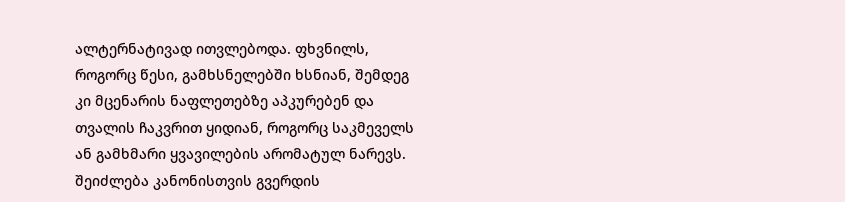ალტერნატივად ითვლებოდა. ფხვნილს, როგორც წესი, გამხსნელებში ხსნიან, შემდეგ კი მცენარის ნაფლეთებზე აპკურებენ და თვალის ჩაკვრით ყიდიან, როგორც საკმეველს ან გამხმარი ყვავილების არომატულ ნარევს. შეიძლება კანონისთვის გვერდის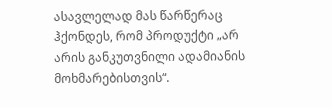ასავლელად მას წარწერაც ჰქონდეს, რომ პროდუქტი „არ არის განკუთვნილი ადამიანის მოხმარებისთვის“.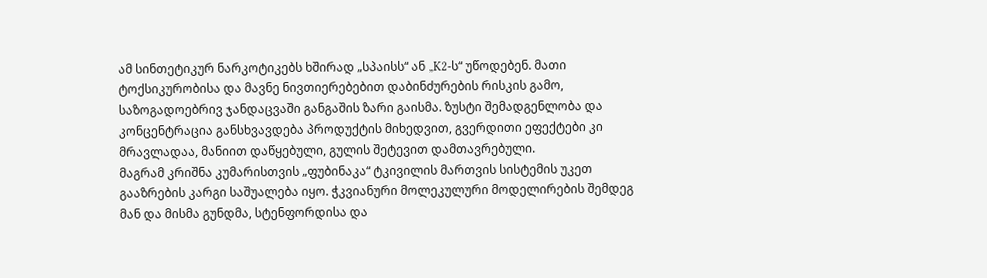ამ სინთეტიკურ ნარკოტიკებს ხშირად „სპაისს“ ან „K2-ს“ უწოდებენ. მათი ტოქსიკურობისა და მავნე ნივთიერებებით დაბინძურების რისკის გამო, საზოგადოებრივ ჯანდაცვაში განგაშის ზარი გაისმა. ზუსტი შემადგენლობა და კონცენტრაცია განსხვავდება პროდუქტის მიხედვით, გვერდითი ეფექტები კი მრავლადაა, მანიით დაწყებული, გულის შეტევით დამთავრებული.
მაგრამ კრიშნა კუმარისთვის „ფუბინაკა“ ტკივილის მართვის სისტემის უკეთ გააზრების კარგი საშუალება იყო. ჭკვიანური მოლეკულური მოდელირების შემდეგ მან და მისმა გუნდმა, სტენფორდისა და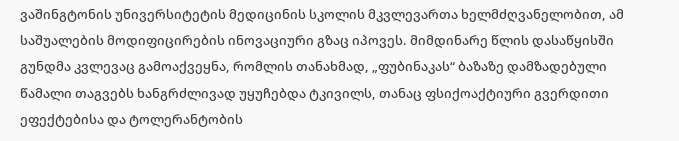ვაშინგტონის უნივერსიტეტის მედიცინის სკოლის მკვლევართა ხელმძღვანელობით, ამ საშუალების მოდიფიცირების ინოვაციური გზაც იპოვეს. მიმდინარე წლის დასაწყისში გუნდმა კვლევაც გამოაქვეყნა, რომლის თანახმად, „ფუბინაკას“ ბაზაზე დამზადებული წამალი თაგვებს ხანგრძლივად უყუჩებდა ტკივილს, თანაც ფსიქოაქტიური გვერდითი ეფექტებისა და ტოლერანტობის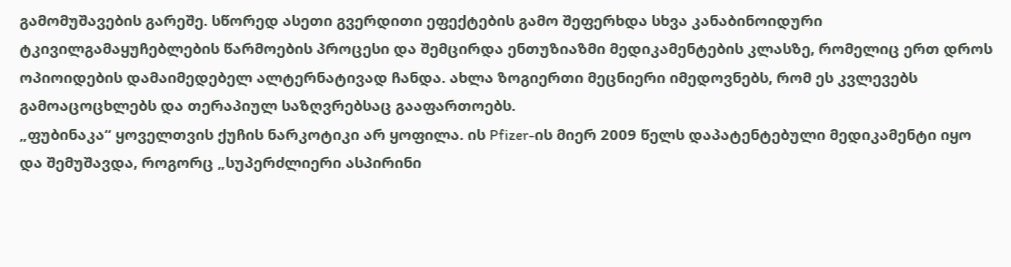გამომუშავების გარეშე. სწორედ ასეთი გვერდითი ეფექტების გამო შეფერხდა სხვა კანაბინოიდური ტკივილგამაყუჩებლების წარმოების პროცესი და შემცირდა ენთუზიაზმი მედიკამენტების კლასზე, რომელიც ერთ დროს ოპიოიდების დამაიმედებელ ალტერნატივად ჩანდა. ახლა ზოგიერთი მეცნიერი იმედოვნებს, რომ ეს კვლევებს გამოაცოცხლებს და თერაპიულ საზღვრებსაც გააფართოებს.
„ფუბინაკა“ ყოველთვის ქუჩის ნარკოტიკი არ ყოფილა. ის Pfizer-ის მიერ 2009 წელს დაპატენტებული მედიკამენტი იყო და შემუშავდა, როგორც „სუპერძლიერი ასპირინი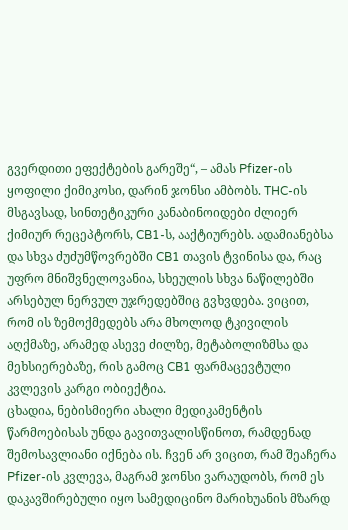გვერდითი ეფექტების გარეშე“, – ამას Pfizer-ის ყოფილი ქიმიკოსი, დარინ ჯონსი ამბობს. THC-ის მსგავსად, სინთეტიკური კანაბინოიდები ძლიერ ქიმიურ რეცეპტორს, CB1-ს, ააქტიურებს. ადამიანებსა და სხვა ძუძუმწოვრებში CB1 თავის ტვინისა და, რაც უფრო მნიშვნელოვანია, სხეულის სხვა ნაწილებში არსებულ ნერვულ უჯრედებშიც გვხვდება. ვიცით, რომ ის ზემოქმედებს არა მხოლოდ ტკივილის აღქმაზე, არამედ ასევე ძილზე, მეტაბოლიზმსა და მეხსიერებაზე, რის გამოც CB1 ფარმაცევტული კვლევის კარგი ობიექტია.
ცხადია, ნებისმიერი ახალი მედიკამენტის წარმოებისას უნდა გავითვალისწინოთ, რამდენად შემოსავლიანი იქნება ის. ჩვენ არ ვიცით, რამ შეაჩერა Pfizer-ის კვლევა, მაგრამ ჯონსი ვარაუდობს, რომ ეს დაკავშირებული იყო სამედიცინო მარიხუანის მზარდ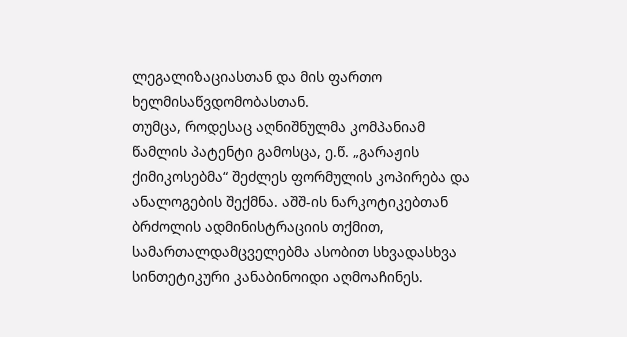ლეგალიზაციასთან და მის ფართო ხელმისაწვდომობასთან.
თუმცა, როდესაც აღნიშნულმა კომპანიამ წამლის პატენტი გამოსცა, ე.წ. „გარაჟის ქიმიკოსებმა“ შეძლეს ფორმულის კოპირება და ანალოგების შექმნა. აშშ-ის ნარკოტიკებთან ბრძოლის ადმინისტრაციის თქმით, სამართალდამცველებმა ასობით სხვადასხვა სინთეტიკური კანაბინოიდი აღმოაჩინეს.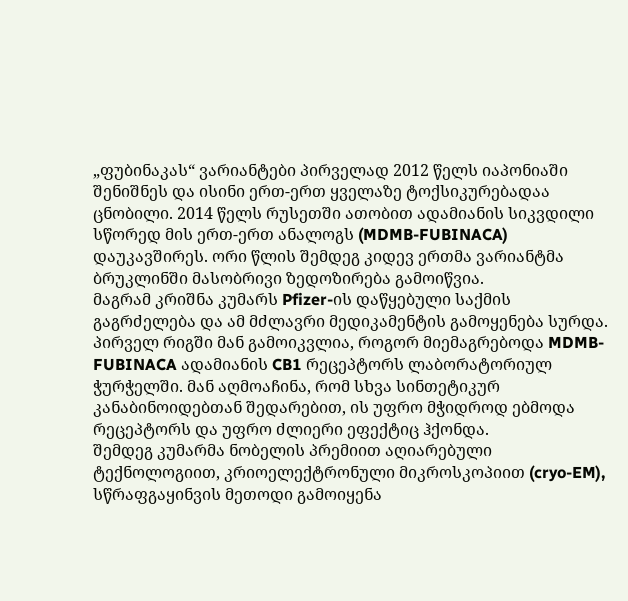„ფუბინაკას“ ვარიანტები პირველად 2012 წელს იაპონიაში შენიშნეს და ისინი ერთ-ერთ ყველაზე ტოქსიკურებადაა ცნობილი. 2014 წელს რუსეთში ათობით ადამიანის სიკვდილი სწორედ მის ერთ-ერთ ანალოგს (MDMB-FUBINACA) დაუკავშირეს. ორი წლის შემდეგ კიდევ ერთმა ვარიანტმა ბრუკლინში მასობრივი ზედოზირება გამოიწვია.
მაგრამ კრიშნა კუმარს Pfizer-ის დაწყებული საქმის გაგრძელება და ამ მძლავრი მედიკამენტის გამოყენება სურდა. პირველ რიგში მან გამოიკვლია, როგორ მიემაგრებოდა MDMB-FUBINACA ადამიანის CB1 რეცეპტორს ლაბორატორიულ ჭურჭელში. მან აღმოაჩინა, რომ სხვა სინთეტიკურ კანაბინოიდებთან შედარებით, ის უფრო მჭიდროდ ებმოდა რეცეპტორს და უფრო ძლიერი ეფექტიც ჰქონდა.
შემდეგ კუმარმა ნობელის პრემიით აღიარებული ტექნოლოგიით, კრიოელექტრონული მიკროსკოპიით (cryo-EM), სწრაფგაყინვის მეთოდი გამოიყენა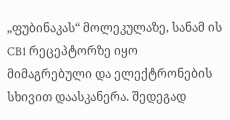„ფუბინაკას“ მოლეკულაზე, სანამ ის CB1 რეცეპტორზე იყო მიმაგრებული და ელექტრონების სხივით დაასკანერა. შედეგად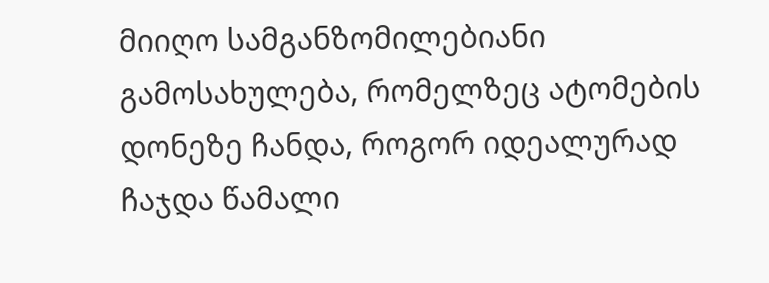მიიღო სამგანზომილებიანი გამოსახულება, რომელზეც ატომების დონეზე ჩანდა, როგორ იდეალურად ჩაჯდა წამალი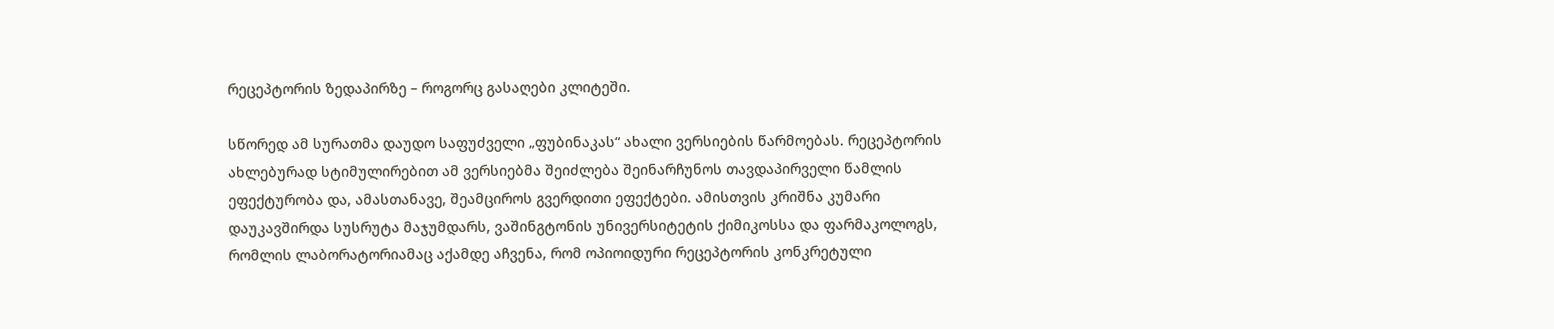რეცეპტორის ზედაპირზე – როგორც გასაღები კლიტეში.

სწორედ ამ სურათმა დაუდო საფუძველი „ფუბინაკას“ ახალი ვერსიების წარმოებას. რეცეპტორის ახლებურად სტიმულირებით ამ ვერსიებმა შეიძლება შეინარჩუნოს თავდაპირველი წამლის ეფექტურობა და, ამასთანავე, შეამციროს გვერდითი ეფექტები. ამისთვის კრიშნა კუმარი დაუკავშირდა სუსრუტა მაჯუმდარს, ვაშინგტონის უნივერსიტეტის ქიმიკოსსა და ფარმაკოლოგს, რომლის ლაბორატორიამაც აქამდე აჩვენა, რომ ოპიოიდური რეცეპტორის კონკრეტული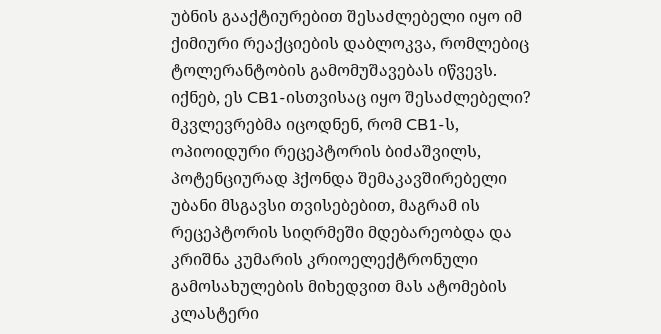უბნის გააქტიურებით შესაძლებელი იყო იმ ქიმიური რეაქციების დაბლოკვა, რომლებიც ტოლერანტობის გამომუშავებას იწვევს. იქნებ, ეს CB1-ისთვისაც იყო შესაძლებელი?
მკვლევრებმა იცოდნენ, რომ CB1-ს, ოპიოიდური რეცეპტორის ბიძაშვილს, პოტენციურად ჰქონდა შემაკავშირებელი უბანი მსგავსი თვისებებით, მაგრამ ის რეცეპტორის სიღრმეში მდებარეობდა და კრიშნა კუმარის კრიოელექტრონული გამოსახულების მიხედვით მას ატომების კლასტერი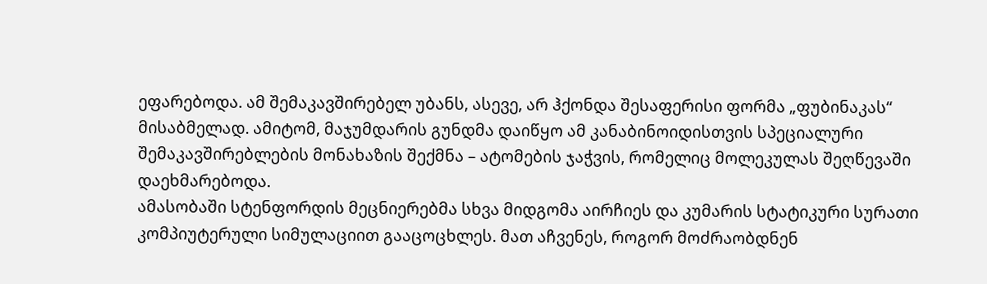ეფარებოდა. ამ შემაკავშირებელ უბანს, ასევე, არ ჰქონდა შესაფერისი ფორმა „ფუბინაკას“ მისაბმელად. ამიტომ, მაჯუმდარის გუნდმა დაიწყო ამ კანაბინოიდისთვის სპეციალური შემაკავშირებლების მონახაზის შექმნა – ატომების ჯაჭვის, რომელიც მოლეკულას შეღწევაში დაეხმარებოდა.
ამასობაში სტენფორდის მეცნიერებმა სხვა მიდგომა აირჩიეს და კუმარის სტატიკური სურათი კომპიუტერული სიმულაციით გააცოცხლეს. მათ აჩვენეს, როგორ მოძრაობდნენ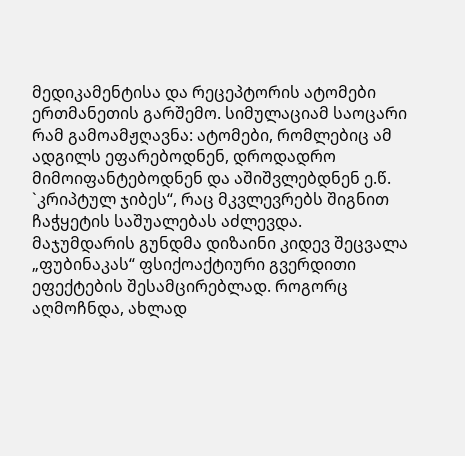მედიკამენტისა და რეცეპტორის ატომები ერთმანეთის გარშემო. სიმულაციამ საოცარი რამ გამოამჟღავნა: ატომები, რომლებიც ამ ადგილს ეფარებოდნენ, დროდადრო მიმოიფანტებოდნენ და აშიშვლებდნენ ე.წ. `კრიპტულ ჯიბეს“, რაც მკვლევრებს შიგნით ჩაჭყეტის საშუალებას აძლევდა.
მაჯუმდარის გუნდმა დიზაინი კიდევ შეცვალა „ფუბინაკას“ ფსიქოაქტიური გვერდითი ეფექტების შესამცირებლად. როგორც აღმოჩნდა, ახლად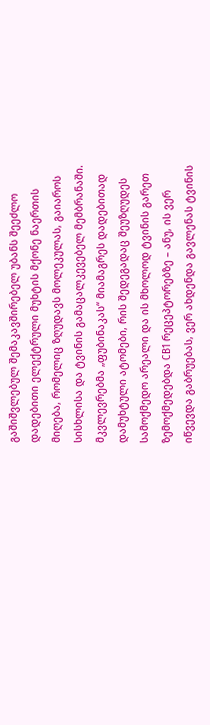გაშიშვლებულ შემაკავშირებელ უბანს შეეძლო დადებითი ელექტრული მუხტის მქონე ნაერთის მიღება, რომელიც ზღუდავს მოლეკულას, გაიაროს სისხლისა და ტვინის გამაცალკევებელ მემბრანაში. მკვლევრებმა „ფუბინაკას“ მიამაგრეს დადებითად დამუხტული ატომები, რის შედეგადაც შეუზღუდეს სამოქმედო არეალი და ის მხოლოდ ტვინის გარეთ ზემოქმედებდა CB1 რეცეპტორებზე – ანუ, ის ვერ იწვევდა გაბრუებას, ვერ ახდენდა გავლენას ტვინის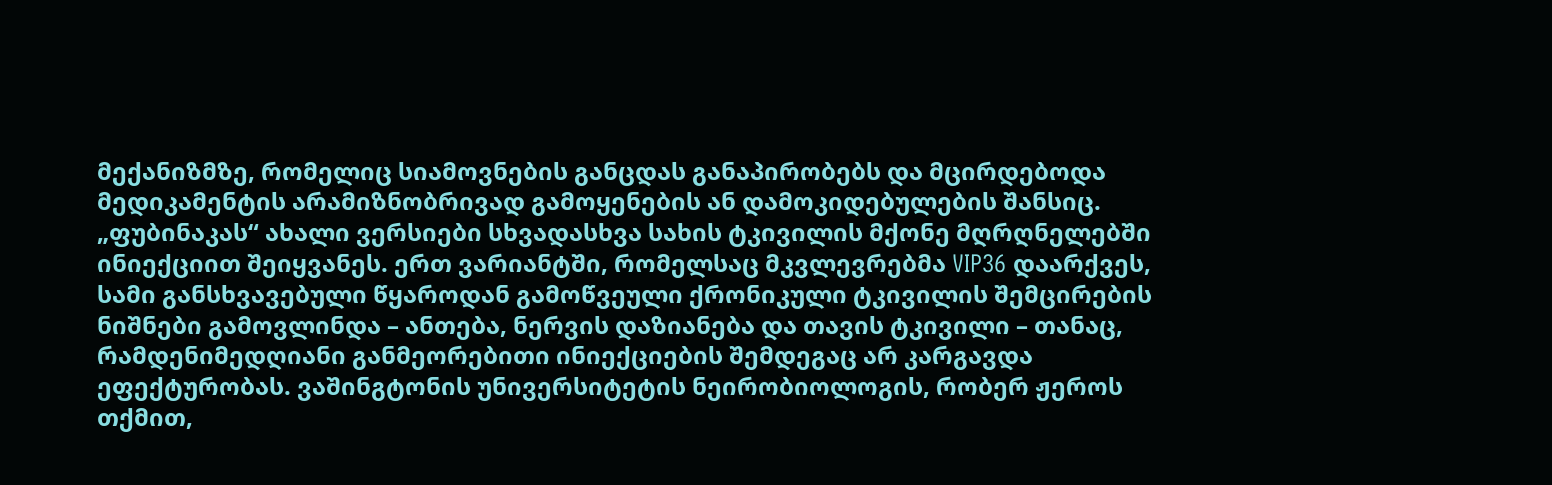მექანიზმზე, რომელიც სიამოვნების განცდას განაპირობებს და მცირდებოდა მედიკამენტის არამიზნობრივად გამოყენების ან დამოკიდებულების შანსიც.
„ფუბინაკას“ ახალი ვერსიები სხვადასხვა სახის ტკივილის მქონე მღრღნელებში ინიექციით შეიყვანეს. ერთ ვარიანტში, რომელსაც მკვლევრებმა VIP36 დაარქვეს, სამი განსხვავებული წყაროდან გამოწვეული ქრონიკული ტკივილის შემცირების ნიშნები გამოვლინდა – ანთება, ნერვის დაზიანება და თავის ტკივილი – თანაც, რამდენიმედღიანი განმეორებითი ინიექციების შემდეგაც არ კარგავდა ეფექტურობას. ვაშინგტონის უნივერსიტეტის ნეირობიოლოგის, რობერ ჟეროს თქმით,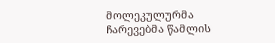მოლეკულურმა ჩარევებმა წამლის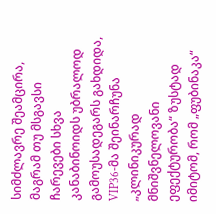სიმძლავრე შეამცირა, მაგრამ თუ მსგავსი ჩარევები სხვა კანაბინოიდს უბრალოდ გამოუსადეგარს გახდიდა, VIP36-მა შეინარჩუნა „კლინიკურად მნიშვნელოვანი ეფექტურობა“ ზუსტად იმიტომ, რომ „ფუბინაკა“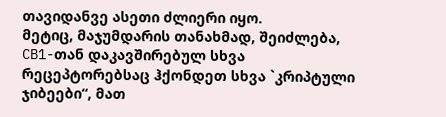თავიდანვე ასეთი ძლიერი იყო.
მეტიც, მაჯუმდარის თანახმად, შეიძლება, CB1-თან დაკავშირებულ სხვა რეცეპტორებსაც ჰქონდეთ სხვა `კრიპტული ჯიბეები“, მათ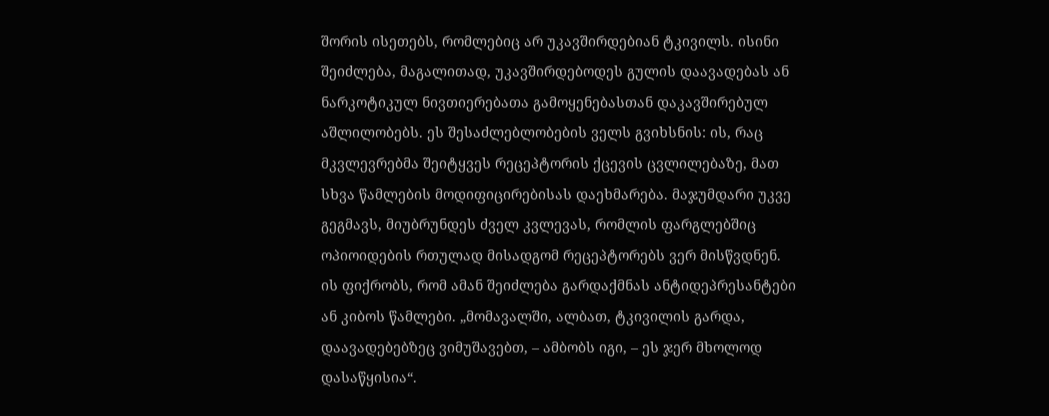შორის ისეთებს, რომლებიც არ უკავშირდებიან ტკივილს. ისინი შეიძლება, მაგალითად, უკავშირდებოდეს გულის დაავადებას ან ნარკოტიკულ ნივთიერებათა გამოყენებასთან დაკავშირებულ აშლილობებს. ეს შესაძლებლობების ველს გვიხსნის: ის, რაც მკვლევრებმა შეიტყვეს რეცეპტორის ქცევის ცვლილებაზე, მათ სხვა წამლების მოდიფიცირებისას დაეხმარება. მაჯუმდარი უკვე გეგმავს, მიუბრუნდეს ძველ კვლევას, რომლის ფარგლებშიც ოპიოიდების რთულად მისადგომ რეცეპტორებს ვერ მისწვდნენ. ის ფიქრობს, რომ ამან შეიძლება გარდაქმნას ანტიდეპრესანტები ან კიბოს წამლები. „მომავალში, ალბათ, ტკივილის გარდა, დაავადებებზეც ვიმუშავებთ, – ამბობს იგი, – ეს ჯერ მხოლოდ დასაწყისია“.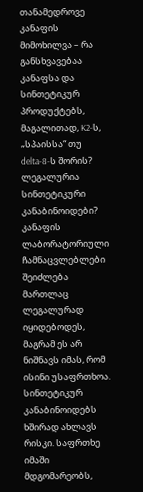თანამედროვე კანაფის მიმოხილვა – რა განსხვავებაა კანაფსა და სინთეტიკურ პროდუქტებს, მაგალითად, K2-ს, „სპაისსა“ თუ delta-8-ს შორის? ლეგალურია სინთეტიკური კანაბინოიდები?
კანაფის ლაბორატორიული ჩამნაცვლებლები შეიძლება მართლაც ლეგალურად იყიდებოდეს, მაგრამ ეს არ ნიშნავს იმას, რომ ისინი უსაფრთხოა. სინთეტიკურ კანაბინოიდებს ხშირად ახლავს რისკი. საფრთხე იმაში მდგომარეობს,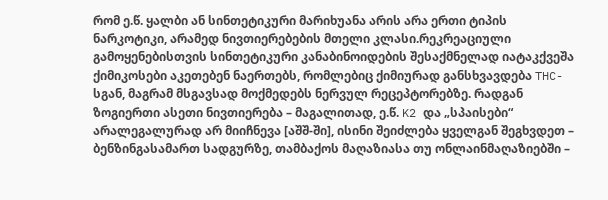რომ ე.წ. ყალბი ან სინთეტიკური მარიხუანა არის არა ერთი ტიპის ნარკოტიკი, არამედ ნივთიერებების მთელი კლასი.რეკრეაციული გამოყენებისთვის სინთეტიკური კანაბინოიდების შესაქმნელად იატაკქვეშა ქიმიკოსები აკეთებენ ნაერთებს, რომლებიც ქიმიურად განსხვავდება THC-სგან, მაგრამ მსგავსად მოქმედებს ნერვულ რეცეპტორებზე. რადგან ზოგიერთი ასეთი ნივთიერება – მაგალითად, ე.წ. K2 და „სპაისები“ არალეგალურად არ მიიჩნევა [აშშ-ში], ისინი შეიძლება ყველგან შეგხვდეთ – ბენზინგასამართ სადგურზე, თამბაქოს მაღაზიასა თუ ონლაინმაღაზიებში –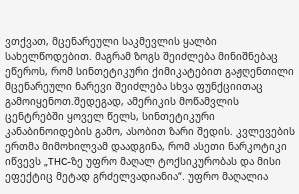ვთქვათ, მცენარეული საკმევლის ყალბი სახელწოდებით. მაგრამ ზოგს შეიძლება მინიშნებაც ეწეროს, რომ სინთეტიკური ქიმიკატებით გაჟღენთილი მცენარეული ნარევი შეიძლება სხვა ფუნქციითაც გამოიყენოთ.შედეგად, ამერიკის მოწამვლის ცენტრებში ყოველ წელს, სინთეტიკური კანაბინოიდების გამო, ასობით ზარი შედის. კვლევების ერთმა მიმოხილვამ დაადგინა, რომ ასეთი ნარკოტიკი იწვევს „THC-ზე უფრო მაღალ ტოქსიკურობას და მისი ეფექტიც მეტად გრძელვადიანია“. უფრო მაღალია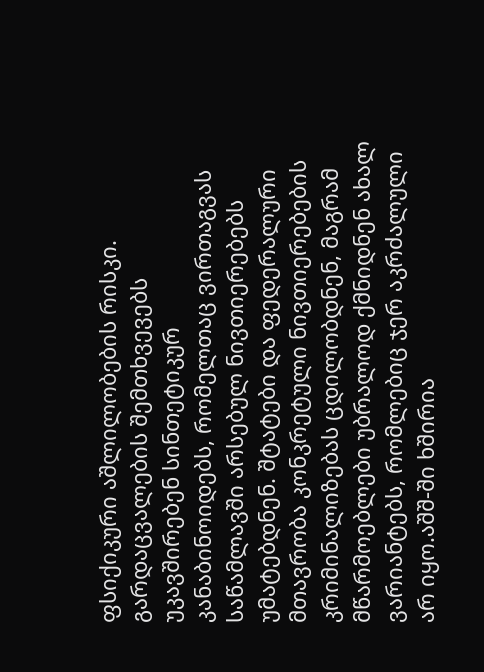ფსიქიკური აშლილობების რისკი. გარდაცვალების შემთხვევებს უკავშირებენ სინთეტიკურ კანაბინოიდებს, რომელთაც ვირთაგვას საწამლავში არსებულ ნივთიერებებს უმატებდნენ. შტატები და ფედერალური მთავრობა კონკრეტული ნივთიერებების კრიმინალიზებას ცდილობდნენ, მაგრამ მწარმოებლები უბრალოდ ქმნიდნენ ახალ ვარიანტებს, რომლებიც ჯერ აკრძალული არ იყო.აშშ-ში ხშირია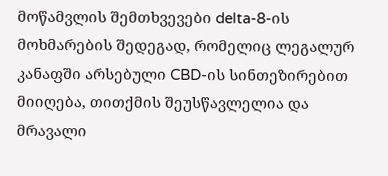მოწამვლის შემთხვევები delta-8-ის მოხმარების შედეგად, რომელიც ლეგალურ კანაფში არსებული CBD-ის სინთეზირებით მიიღება, თითქმის შეუსწავლელია და მრავალი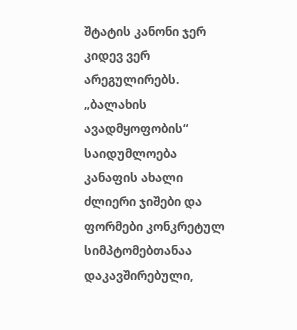შტატის კანონი ჯერ კიდევ ვერ არეგულირებს.
„ბალახის ავადმყოფობის“ საიდუმლოება
კანაფის ახალი ძლიერი ჯიშები და ფორმები კონკრეტულ სიმპტომებთანაა დაკავშირებული,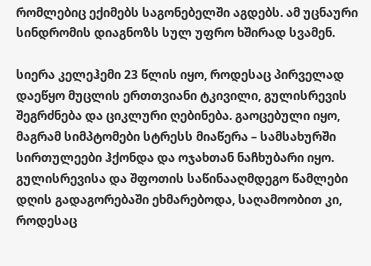რომლებიც ექიმებს საგონებელში აგდებს. ამ უცნაური სინდრომის დიაგნოზს სულ უფრო ხშირად სვამენ.

სიერა კელეჰემი 23 წლის იყო, როდესაც პირველად დაეწყო მუცლის ერთთვიანი ტკივილი, გულისრევის შეგრძნება და ციკლური ღებინება. გაოცებული იყო, მაგრამ სიმპტომები სტრესს მიაწერა – სამსახურში სირთულეები ჰქონდა და ოჯახთან ნაჩხუბარი იყო. გულისრევისა და შფოთის საწინააღმდეგო წამლები დღის გადაგორებაში ეხმარებოდა, საღამოობით კი, როდესაც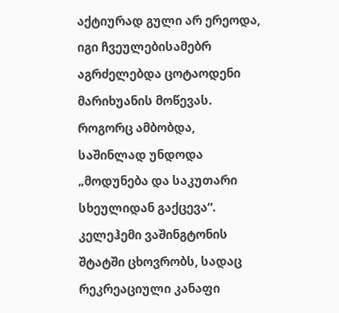აქტიურად გული არ ერეოდა, იგი ჩვეულებისამებრ აგრძელებდა ცოტაოდენი მარიხუანის მოწევას. როგორც ამბობდა, საშინლად უნდოდა „მოდუნება და საკუთარი სხეულიდან გაქცევა“.
კელეჰემი ვაშინგტონის შტატში ცხოვრობს, სადაც რეკრეაციული კანაფი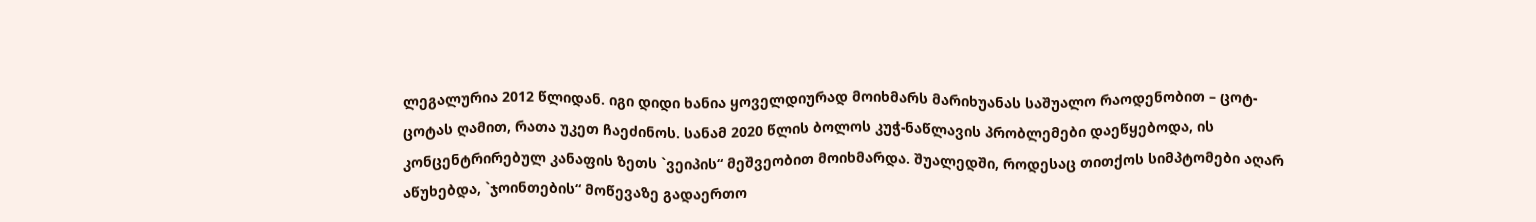ლეგალურია 2012 წლიდან. იგი დიდი ხანია ყოველდიურად მოიხმარს მარიხუანას საშუალო რაოდენობით – ცოტ-ცოტას ღამით, რათა უკეთ ჩაეძინოს. სანამ 2020 წლის ბოლოს კუჭ-ნაწლავის პრობლემები დაეწყებოდა, ის კონცენტრირებულ კანაფის ზეთს `ვეიპის“ მეშვეობით მოიხმარდა. შუალედში, როდესაც თითქოს სიმპტომები აღარ აწუხებდა, `ჯოინთების“ მოწევაზე გადაერთო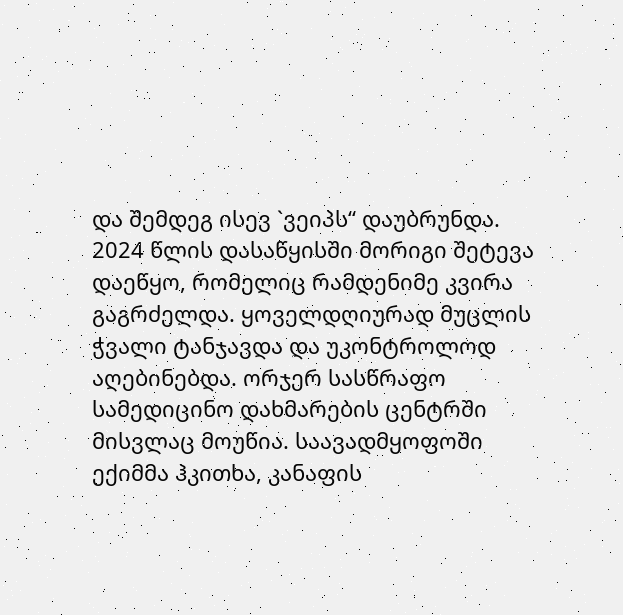და შემდეგ ისევ `ვეიპს“ დაუბრუნდა.
2024 წლის დასაწყისში მორიგი შეტევა დაეწყო, რომელიც რამდენიმე კვირა გაგრძელდა. ყოველდღიურად მუცლის ჭვალი ტანჯავდა და უკონტროლოდ აღებინებდა. ორჯერ სასწრაფო სამედიცინო დახმარების ცენტრში მისვლაც მოუწია. საავადმყოფოში ექიმმა ჰკითხა, კანაფის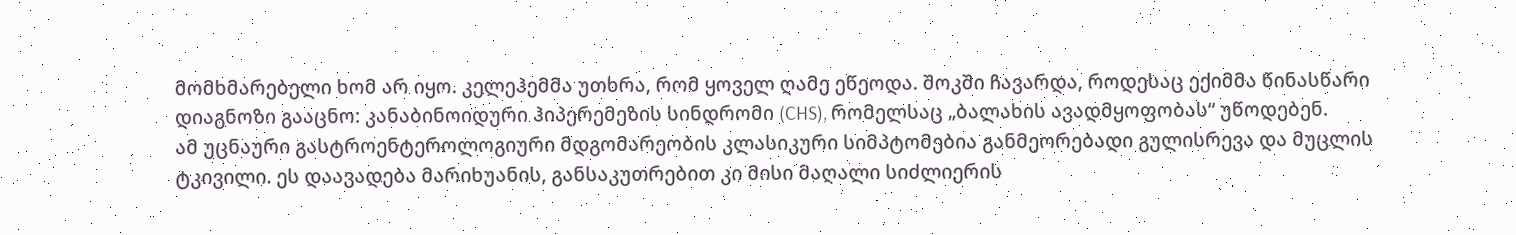მომხმარებელი ხომ არ იყო. კელეჰემმა უთხრა, რომ ყოველ ღამე ეწეოდა. შოკში ჩავარდა, როდესაც ექიმმა წინასწარი დიაგნოზი გააცნო: კანაბინოიდური ჰიპერემეზის სინდრომი (CHS), რომელსაც „ბალახის ავადმყოფობას“ უწოდებენ.
ამ უცნაური გასტროენტეროლოგიური მდგომარეობის კლასიკური სიმპტომებია განმეორებადი გულისრევა და მუცლის ტკივილი. ეს დაავადება მარიხუანის, განსაკუთრებით კი მისი მაღალი სიძლიერის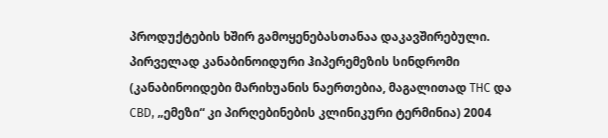პროდუქტების ხშირ გამოყენებასთანაა დაკავშირებული. პირველად კანაბინოიდური ჰიპერემეზის სინდრომი (კანაბინოიდები მარიხუანის ნაერთებია, მაგალითად THC და CBD, „ემეზი“ კი პირღებინების კლინიკური ტერმინია) 2004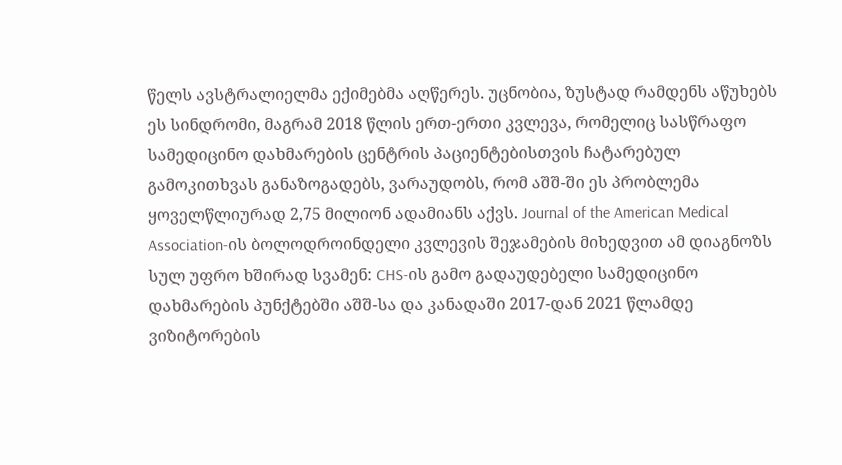წელს ავსტრალიელმა ექიმებმა აღწერეს. უცნობია, ზუსტად რამდენს აწუხებს ეს სინდრომი, მაგრამ 2018 წლის ერთ-ერთი კვლევა, რომელიც სასწრაფო სამედიცინო დახმარების ცენტრის პაციენტებისთვის ჩატარებულ გამოკითხვას განაზოგადებს, ვარაუდობს, რომ აშშ-ში ეს პრობლემა ყოველწლიურად 2,75 მილიონ ადამიანს აქვს. Journal of the American Medical Association-ის ბოლოდროინდელი კვლევის შეჯამების მიხედვით ამ დიაგნოზს სულ უფრო ხშირად სვამენ: CHS-ის გამო გადაუდებელი სამედიცინო დახმარების პუნქტებში აშშ-სა და კანადაში 2017-დან 2021 წლამდე ვიზიტორების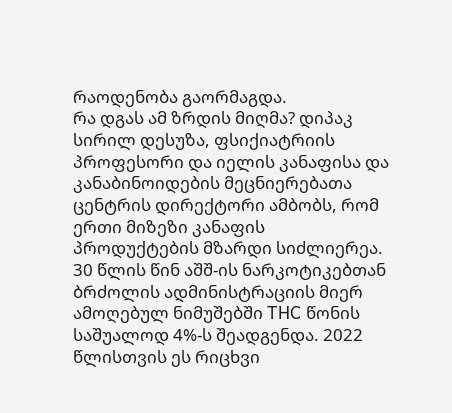რაოდენობა გაორმაგდა.
რა დგას ამ ზრდის მიღმა? დიპაკ სირილ დესუზა, ფსიქიატრიის პროფესორი და იელის კანაფისა და კანაბინოიდების მეცნიერებათა ცენტრის დირექტორი ამბობს, რომ ერთი მიზეზი კანაფის პროდუქტების მზარდი სიძლიერეა. 30 წლის წინ აშშ-ის ნარკოტიკებთან ბრძოლის ადმინისტრაციის მიერ ამოღებულ ნიმუშებში THC წონის საშუალოდ 4%-ს შეადგენდა. 2022 წლისთვის ეს რიცხვი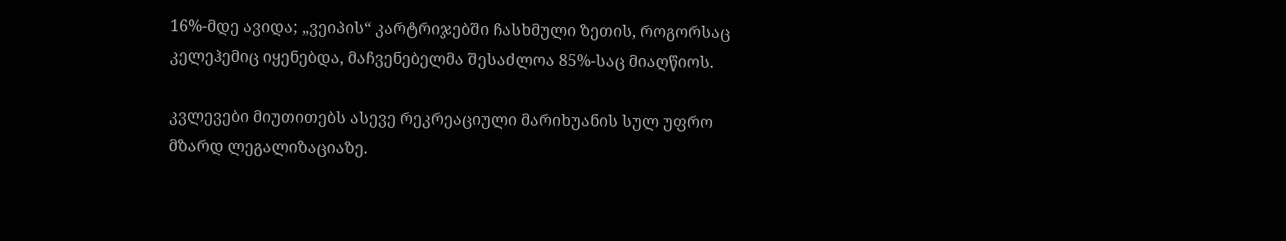16%-მდე ავიდა; „ვეიპის“ კარტრიჯებში ჩასხმული ზეთის, როგორსაც კელეჰემიც იყენებდა, მაჩვენებელმა შესაძლოა 85%-საც მიაღწიოს.

კვლევები მიუთითებს ასევე რეკრეაციული მარიხუანის სულ უფრო მზარდ ლეგალიზაციაზე.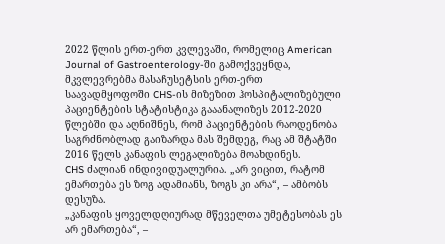2022 წლის ერთ-ერთ კვლევაში, რომელიც American Journal of Gastroenterology-ში გამოქვეყნდა, მკვლევრებმა მასაჩუსეტსის ერთ-ერთ საავადმყოფოში CHS-ის მიზეზით ჰოსპიტალიზებული პაციენტების სტატისტიკა გააანალიზეს 2012-2020 წლებში და აღნიშნეს, რომ პაციენტების რაოდენობა საგრძნობლად გაიზარდა მას შემდეგ, რაც ამ შტატში 2016 წელს კანაფის ლეგალიზება მოახდინეს.
CHS ძალიან ინდივიდუალურია. „არ ვიცით, რატომ ემართება ეს ზოგ ადამიანს, ზოგს კი არა“, – ამბობს დესუზა.
„კანაფის ყოველდღიურად მწეველთა უმეტესობას ეს არ ემართება“, –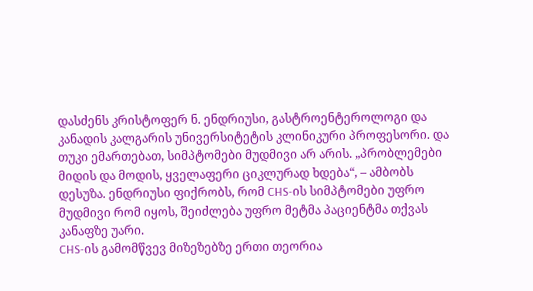დასძენს კრისტოფერ ნ. ენდრიუსი, გასტროენტეროლოგი და კანადის კალგარის უნივერსიტეტის კლინიკური პროფესორი. და თუკი ემართებათ, სიმპტომები მუდმივი არ არის. „პრობლემები მიდის და მოდის, ყველაფერი ციკლურად ხდება“, – ამბობს დესუზა. ენდრიუსი ფიქრობს, რომ CHS-ის სიმპტომები უფრო მუდმივი რომ იყოს, შეიძლება უფრო მეტმა პაციენტმა თქვას კანაფზე უარი.
CHS-ის გამომწვევ მიზეზებზე ერთი თეორია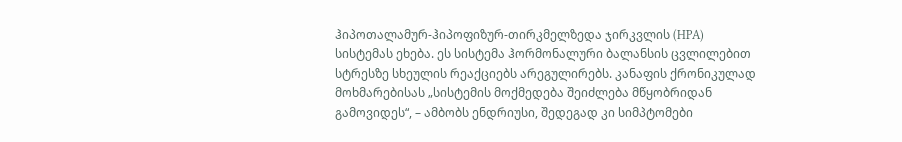ჰიპოთალამურ-ჰიპოფიზურ-თირკმელზედა ჯირკვლის (HPA) სისტემას ეხება. ეს სისტემა ჰორმონალური ბალანსის ცვლილებით სტრესზე სხეულის რეაქციებს არეგულირებს. კანაფის ქრონიკულად მოხმარებისას „სისტემის მოქმედება შეიძლება მწყობრიდან გამოვიდეს“, – ამბობს ენდრიუსი, შედეგად კი სიმპტომები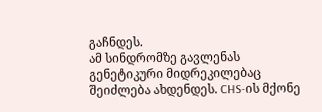გაჩნდეს.
ამ სინდრომზე გავლენას გენეტიკური მიდრეკილებაც შეიძლება ახდენდეს. CHS-ის მქონე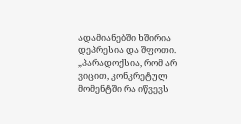ადამიანებში ხშირია დეპრესია და შფოთი. „პარადოქსია, რომ არ ვიცით, კონკრეტულ მომენტში რა იწვევს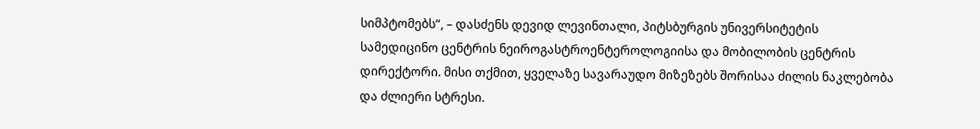სიმპტომებს“, – დასძენს დევიდ ლევინთალი, პიტსბურგის უნივერსიტეტის სამედიცინო ცენტრის ნეიროგასტროენტეროლოგიისა და მობილობის ცენტრის დირექტორი. მისი თქმით, ყველაზე სავარაუდო მიზეზებს შორისაა ძილის ნაკლებობა და ძლიერი სტრესი.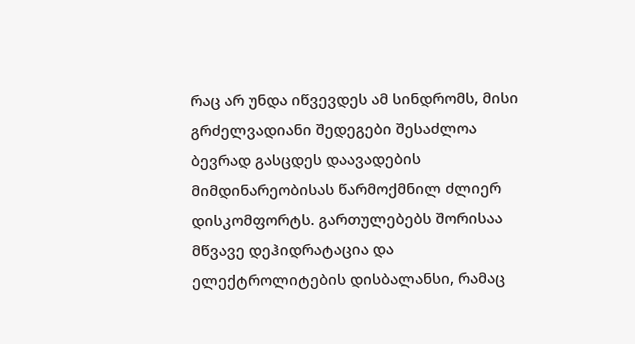რაც არ უნდა იწვევდეს ამ სინდრომს, მისი გრძელვადიანი შედეგები შესაძლოა ბევრად გასცდეს დაავადების მიმდინარეობისას წარმოქმნილ ძლიერ დისკომფორტს. გართულებებს შორისაა მწვავე დეჰიდრატაცია და ელექტროლიტების დისბალანსი, რამაც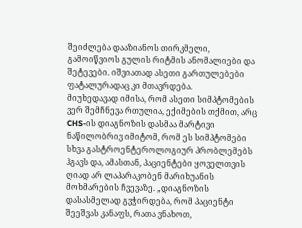შეიძლება დააზიანოს თირკმელი, გამოიწვიოს გულის რიტმის ანომალიები და შეტევები. იშვიათად ასეთი გართულებები ფატალურადაც კი მთავრდება.
მიუხედავად იმისა, რომ ასეთი სიმპტომების ვერ შემჩნევა რთულია, ექიმების თქმით, არც CHS-ის დიაგნოზის დასმაა მარტივი ნაწილობრივ იმიტომ, რომ ეს სიმპტომები სხვა გასტროენტეროლოგიურ პრობლემებს ჰგავს და, ამასთან, პაციენტები ყოველთვის ღიად არ ლაპარაკობენ მარიხუანის მოხმარების ჩვევაზე. „დიაგნოზის დასასმელად გვჭირდება, რომ პაციენტი შეეშვას კანაფს, რათა ვნახოთ,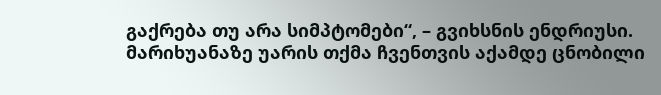გაქრება თუ არა სიმპტომები“, – გვიხსნის ენდრიუსი.
მარიხუანაზე უარის თქმა ჩვენთვის აქამდე ცნობილი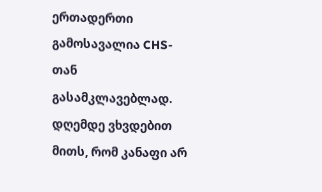ერთადერთი გამოსავალია CHS-თან გასამკლავებლად. დღემდე ვხვდებით მითს, რომ კანაფი არ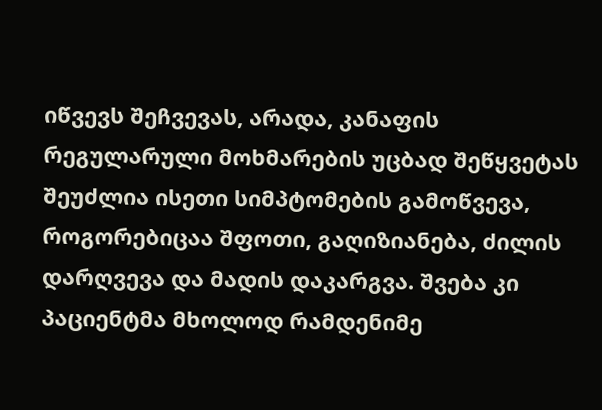იწვევს შეჩვევას, არადა, კანაფის რეგულარული მოხმარების უცბად შეწყვეტას შეუძლია ისეთი სიმპტომების გამოწვევა, როგორებიცაა შფოთი, გაღიზიანება, ძილის დარღვევა და მადის დაკარგვა. შვება კი პაციენტმა მხოლოდ რამდენიმე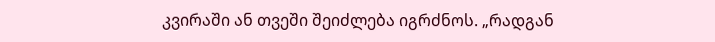კვირაში ან თვეში შეიძლება იგრძნოს. „რადგან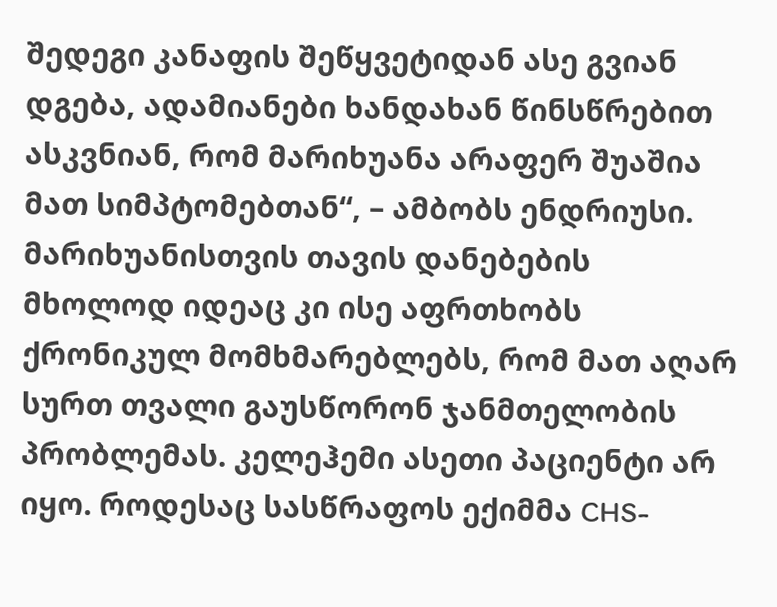შედეგი კანაფის შეწყვეტიდან ასე გვიან დგება, ადამიანები ხანდახან წინსწრებით ასკვნიან, რომ მარიხუანა არაფერ შუაშია მათ სიმპტომებთან“, – ამბობს ენდრიუსი. მარიხუანისთვის თავის დანებების მხოლოდ იდეაც კი ისე აფრთხობს ქრონიკულ მომხმარებლებს, რომ მათ აღარ სურთ თვალი გაუსწორონ ჯანმთელობის პრობლემას. კელეჰემი ასეთი პაციენტი არ იყო. როდესაც სასწრაფოს ექიმმა CHS-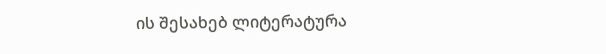ის შესახებ ლიტერატურა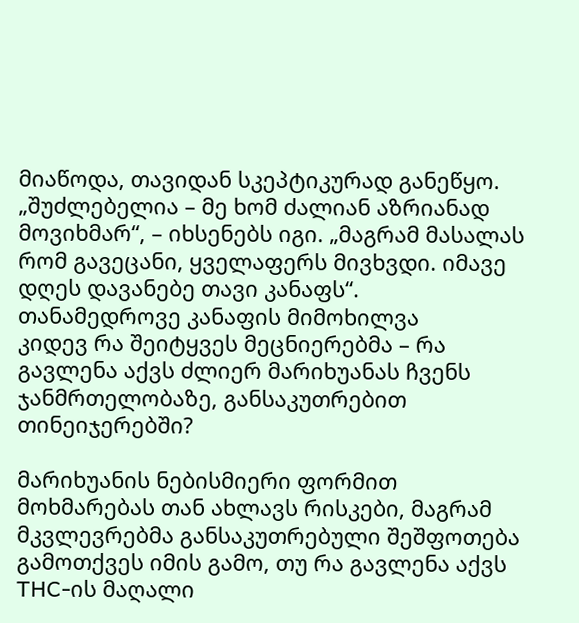მიაწოდა, თავიდან სკეპტიკურად განეწყო. „შუძლებელია – მე ხომ ძალიან აზრიანად მოვიხმარ“, – იხსენებს იგი. „მაგრამ მასალას რომ გავეცანი, ყველაფერს მივხვდი. იმავე დღეს დავანებე თავი კანაფს“.
თანამედროვე კანაფის მიმოხილვა
კიდევ რა შეიტყვეს მეცნიერებმა – რა გავლენა აქვს ძლიერ მარიხუანას ჩვენს ჯანმრთელობაზე, განსაკუთრებით თინეიჯერებში?

მარიხუანის ნებისმიერი ფორმით მოხმარებას თან ახლავს რისკები, მაგრამ მკვლევრებმა განსაკუთრებული შეშფოთება გამოთქვეს იმის გამო, თუ რა გავლენა აქვს THC-ის მაღალი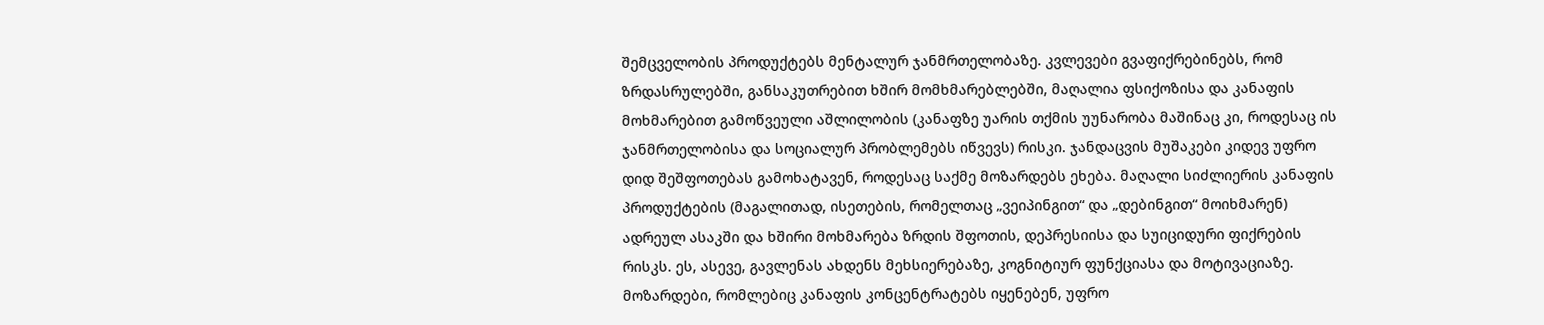შემცველობის პროდუქტებს მენტალურ ჯანმრთელობაზე. კვლევები გვაფიქრებინებს, რომ ზრდასრულებში, განსაკუთრებით ხშირ მომხმარებლებში, მაღალია ფსიქოზისა და კანაფის მოხმარებით გამოწვეული აშლილობის (კანაფზე უარის თქმის უუნარობა მაშინაც კი, როდესაც ის ჯანმრთელობისა და სოციალურ პრობლემებს იწვევს) რისკი. ჯანდაცვის მუშაკები კიდევ უფრო დიდ შეშფოთებას გამოხატავენ, როდესაც საქმე მოზარდებს ეხება. მაღალი სიძლიერის კანაფის პროდუქტების (მაგალითად, ისეთების, რომელთაც „ვეიპინგით“ და „დებინგით“ მოიხმარენ) ადრეულ ასაკში და ხშირი მოხმარება ზრდის შფოთის, დეპრესიისა და სუიციდური ფიქრების რისკს. ეს, ასევე, გავლენას ახდენს მეხსიერებაზე, კოგნიტიურ ფუნქციასა და მოტივაციაზე. მოზარდები, რომლებიც კანაფის კონცენტრატებს იყენებენ, უფრო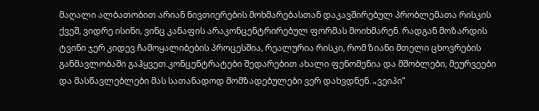მაღალი ალბათობით არიან ნივთიერების მოხმარებასთან დაკავშირებულ პრობლემათა რისკის ქვეშ, ვიდრე ისინი, ვინც კანაფის არაკონცენტრირებულ ფორმას მოიხმარენ. რადგან მოზარდის ტვინი ჯერ კიდევ ჩამოყალიბების პროცესშია, რეალურია რისკი, რომ ზიანი მთელი ცხოვრების განმავლობაში გაჰყვეთ.კონცენტრატები შედარებით ახალი ფენომენია და მშობლები, მეურვეები და მასწავლებლები მას სათანადოდ მომზადებულები ვერ დახვდნენ. „ვეიპი“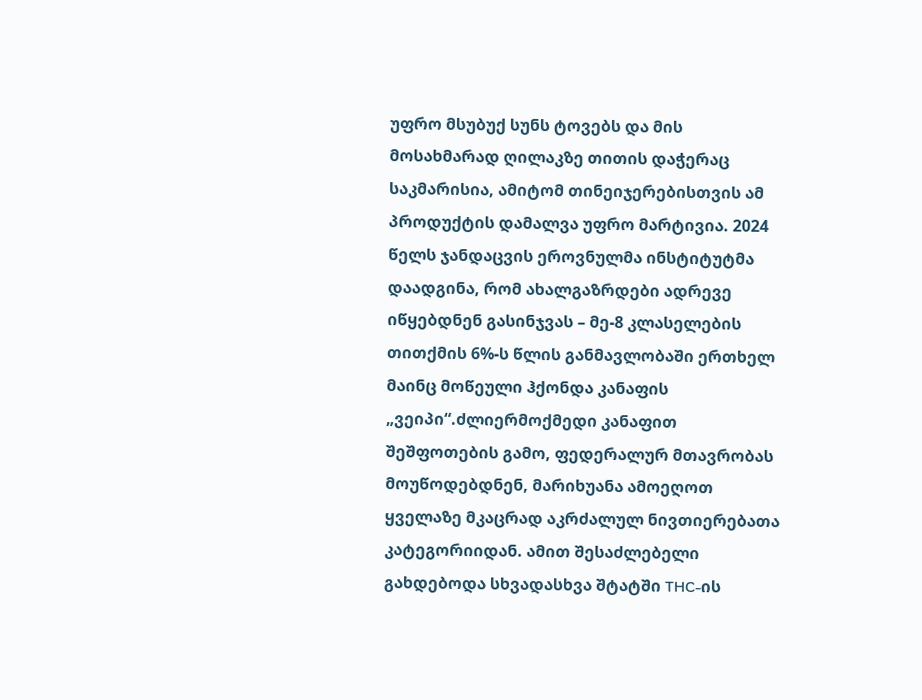უფრო მსუბუქ სუნს ტოვებს და მის მოსახმარად ღილაკზე თითის დაჭერაც საკმარისია, ამიტომ თინეიჯერებისთვის ამ პროდუქტის დამალვა უფრო მარტივია. 2024 წელს ჯანდაცვის ეროვნულმა ინსტიტუტმა დაადგინა, რომ ახალგაზრდები ადრევე იწყებდნენ გასინჯვას – მე-8 კლასელების თითქმის 6%-ს წლის განმავლობაში ერთხელ მაინც მოწეული ჰქონდა კანაფის „ვეიპი“.ძლიერმოქმედი კანაფით შეშფოთების გამო, ფედერალურ მთავრობას მოუწოდებდნენ, მარიხუანა ამოეღოთ ყველაზე მკაცრად აკრძალულ ნივთიერებათა კატეგორიიდან. ამით შესაძლებელი გახდებოდა სხვადასხვა შტატში THC-ის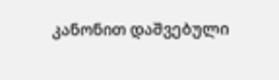კანონით დაშვებული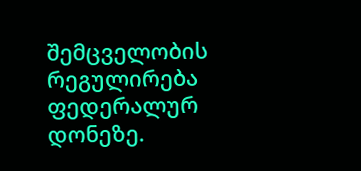შემცველობის რეგულირება ფედერალურ დონეზე.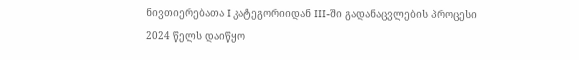ნივთიერებათა I კატეგორიიდან III-ში გადანაცვლების პროცესი 2024 წელს დაიწყო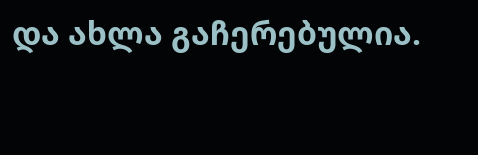და ახლა გაჩერებულია.